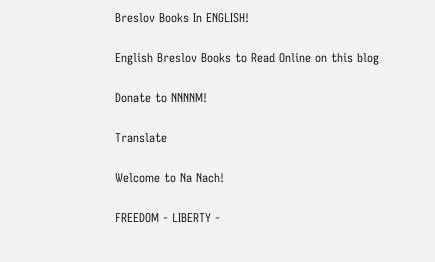Breslov Books In ENGLISH!

English Breslov Books to Read Online on this blog

Donate to NNNNM!

Translate

Welcome to Na Nach!

FREEDOM - LIBERTY -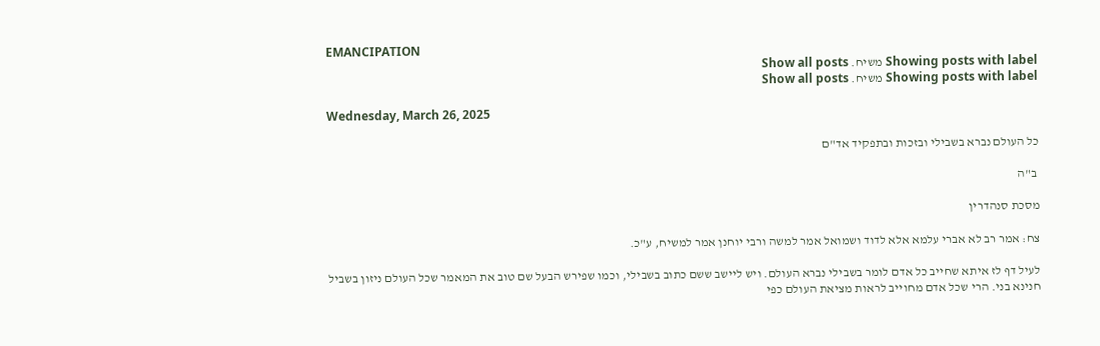EMANCIPATION
Showing posts with label משיח. Show all posts
Showing posts with label משיח. Show all posts

Wednesday, March 26, 2025

כל העולם נברא בשבילי ובזכות ובתפקיד אד"ם

 ב"ה

מסכת סנהדרין

צח: אמר רב לא אברי עלמא אלא לדוד ושמואל אמר למשה ורבי יוחנן אמר למשיח, ע"כ.

לעיל דף לז איתא שחייב כל אדם לומר בשבילי נברא העולם. ויש ליישב ששם כתוב בשבילי, וכמו שפירש הבעל שם טוב את המאמר שכל העולם ניזון בשביל חנינא בני. הרי שכל אדם מחוייב לראות מציאת העולם כפי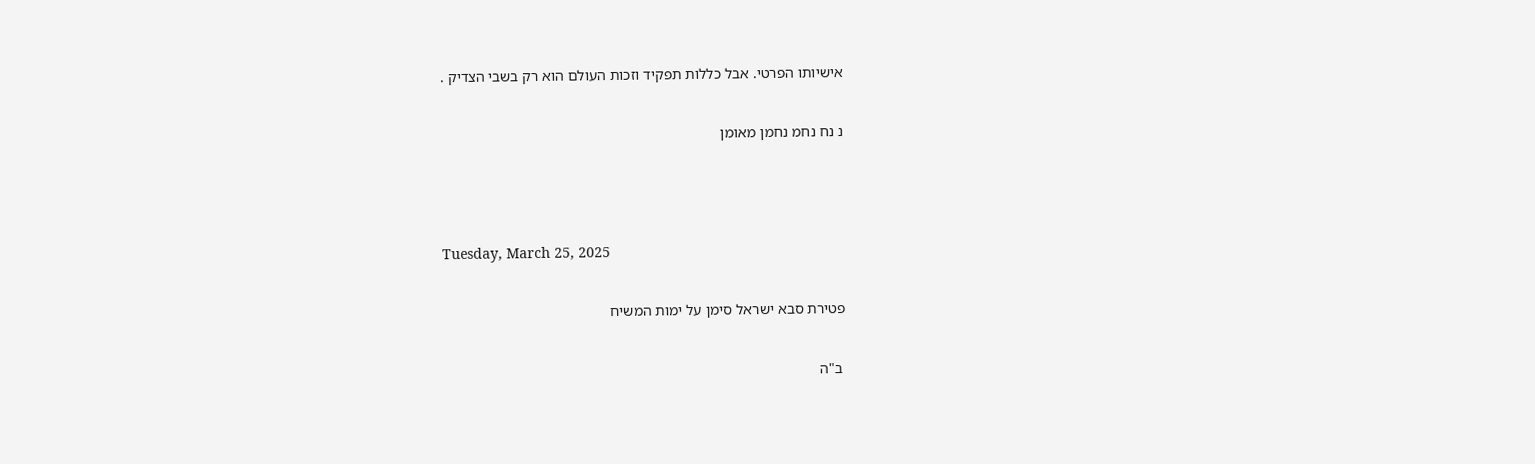אישיותו הפרטי. אבל כללות תפקיד וזכות העולם הוא רק בשבי הצדיק .

נ נח נחמ נחמן מאומן



Tuesday, March 25, 2025

פטירת סבא ישראל סימן על ימות המשיח

 ב"ה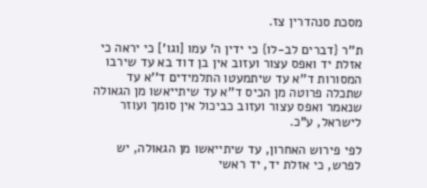מסכת סנהדרין צז.

ת''ר {דברים לב-לו} כי ידין ה' עמו [וגו'] כי יראה כי אזלת יד ואפס עצור ועזוב אין בן דוד בא עד שירבו המסורות ד''א עד שיתמעטו התלמידים ד''א עד שתכלה פרוטה מן הכיס ד''א עד שיתייאשו מן הגאולה שנאמר ואפס עצור ועזוב כביכול אין סומך ועוזר לישראל, ע"כ.

לפי פירוש האחרון, עד שיתייאשו מן הגאולה, יש לפרש, כי אזלת יד, יד ראשי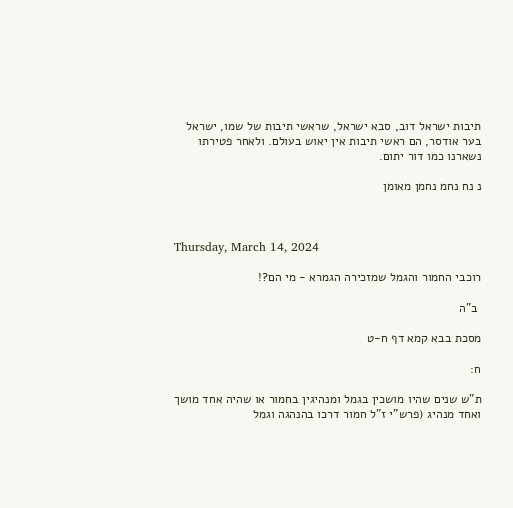תיבות ישראל דוב, סבא ישראל, שראשי תיבות של שמו, ישראל בער אודסר, הם ראשי תיבות אין יאוש בעולם. ולאחר פטירתו נשארנו כמו דור יתום.

נ נח נחמ נחמן מאומן



Thursday, March 14, 2024

רוכבי החמור והגמל שמזכירה הגמרא - מי הם?!

 ב"ה

מסכת בבא קמא דף ח-ט

ח:

ת"ש שנים שהיו מושכין בגמל ומנהיגין בחמור או שהיה אחד מושך ואחד מנהיג (פרש"י ז"ל חמור דרכו בהנהגה וגמל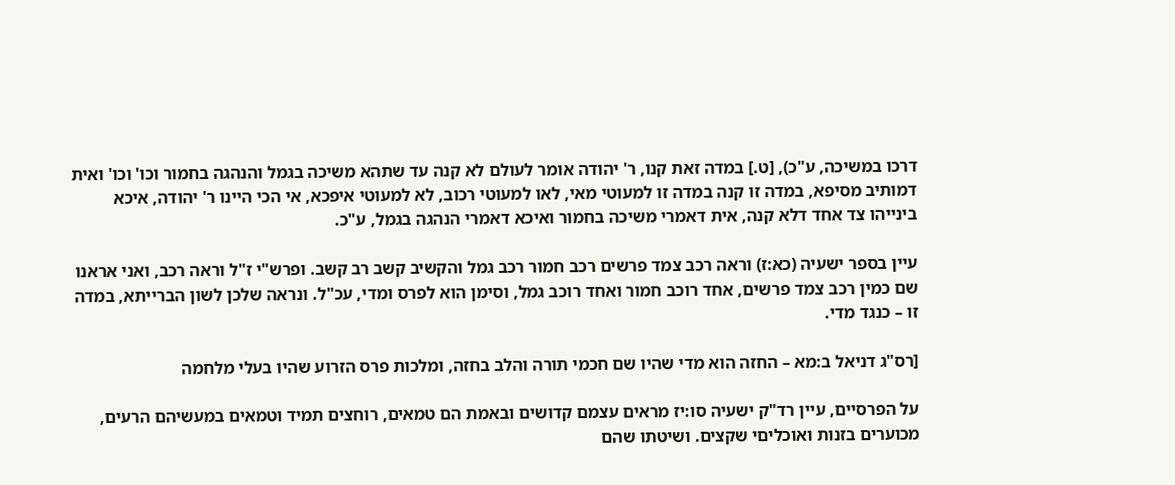דרכו במשיכה, ע"כ), [ט.] במדה זאת קנו, ר' יהודה אומר לעולם לא קנה עד שתהא משיכה בגמל והנהגה בחמור וכו' וכו' ואית דמותיב מסיפא, במדה זו קנה במדה זו למעוטי מאי, לאו למעוטי רכוב, לא למעוטי איפכא, אי הכי היינו ר' יהודה, איכא בינייהו צד אחד דלא קנה, אית דאמרי משיכה בחמור ואיכא דאמרי הנהגה בגמל, ע"כ.

עיין בספר ישעיה (כא:ז) וראה רכב צמד פרשים רכב חמור רכב גמל והקשיב קשב רב קשב. ופרש"י ז"ל וראה רכב, ואני אראנו שם כמין רכב צמד פרשים, אחד רוכב חמור ואחד רוכב גמל, וסימן הוא לפרס ומדי, עכ"ל. ונראה שלכן לשון הברייתא, במדה זו – כנגד מדי.

[רס"ג דניאל ב:מא – החזה הוא מדי שהיו שם חכמי תורה והלב בחזה, ומלכות פרס הזרוע שהיו בעלי מלחמה

על הפרסיים, עיין רד"ק ישעיה סו:יז מראים עצמם קדושים ובאמת הם טמאים, רוחצים תמיד וטמאים במעשיהם הרעים, מכוערים בזנות ואוכליםי שקצים. ושיטתו שהם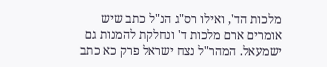מלכות הד', ואילו רס"ג הנ"ל כתב שיש אומרים ארם מלכות ד' ונחלקת להמנות גם ישמעאל. המהר"ל נצח ישראל פרק כא כתב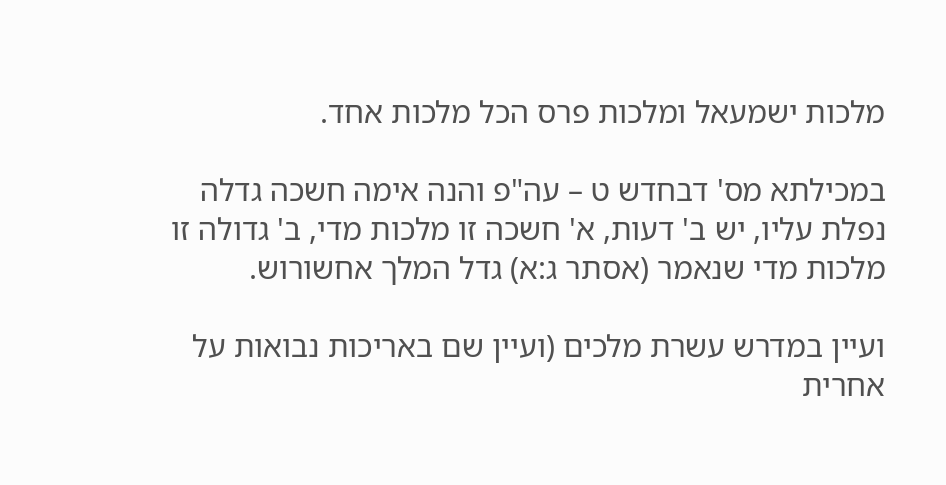מלכות ישמעאל ומלכות פרס הכל מלכות אחד.

במכילתא מס' דבחדש ט – עה"פ והנה אימה חשכה גדלה נפלת עליו, יש ב' דעות, א' חשכה זו מלכות מדי, ב' גדולה זו מלכות מדי שנאמר (אסתר ג:א) גדל המלך אחשורוש.

ועיין במדרש עשרת מלכים (ועיין שם באריכות נבואות על אחרית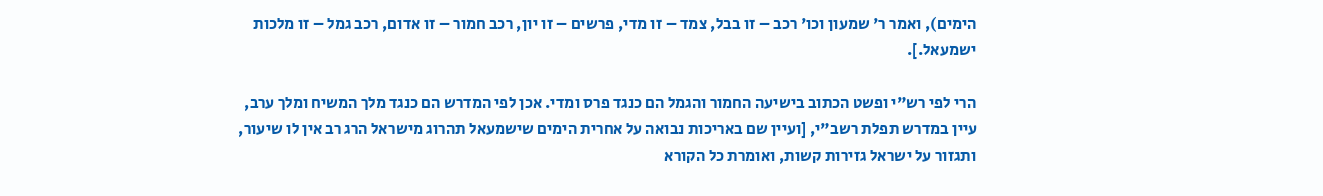הימים), ואמר ר' שמעון וכו' רכב – זו בבל, צמד – זו מדי, פרשים – זו יון, רכב חמור – זו אדום, רכב גמל – זו מלכות ישמעאל.].

הרי לפי רש"י ופשט הכתוב בישיעה החמור והגמל הם כנגד פרס ומדי. אכן לפי המדרש הם כנגד מלך המשיח ומלך ערב, עיין במדרש תפלת רשב"י, [ועיין שם באריכות נבואה על אחרית הימים שישמעאל תהרוג מישראל הרג רב אין לו שיעור, ותגזור על ישראל גזירות קשות, ואומרת כל הקורא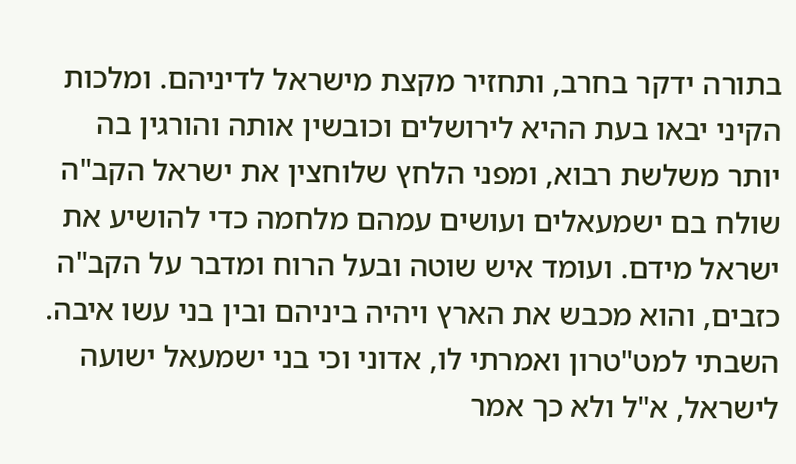בתורה ידקר בחרב, ותחזיר מקצת מישראל לדיניהם. ומלכות הקיני יבאו בעת ההיא לירושלים וכובשין אותה והורגין בה יותר משלשת רבוא, ומפני הלחץ שלוחצין את ישראל הקב"ה שולח בם ישמעאלים ועושים עמהם מלחמה כדי להושיע את ישראל מידם. ועומד איש שוטה ובעל הרוח ומדבר על הקב"ה כזבים, והוא מכבש את הארץ ויהיה ביניהם ובין בני עשו איבה. השבתי למט"טרון ואמרתי לו, אדוני וכי בני ישמעאל ישועה לישראל, א"ל ולא כך אמר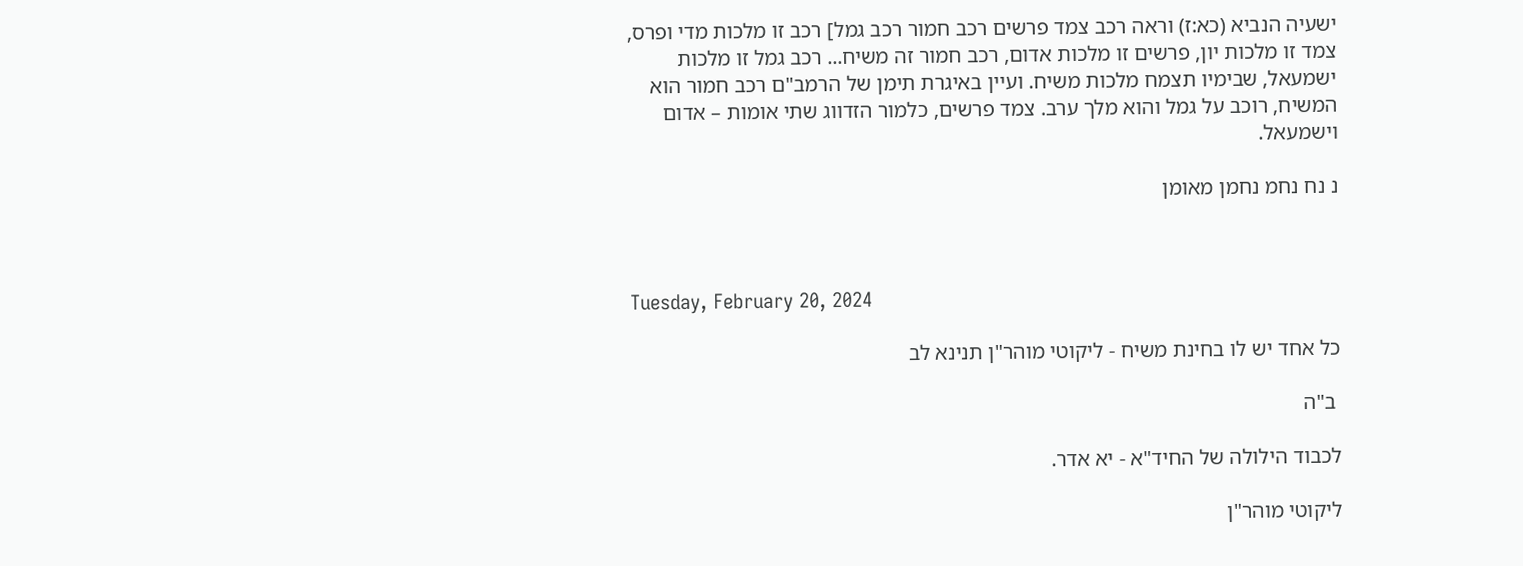ישעיה הנביא (כא:ז) וראה רכב צמד פרשים רכב חמור רכב גמל] רכב זו מלכות מדי ופרס, צמד זו מלכות יון, פרשים זו מלכות אדום, רכב חמור זה משיח... רכב גמל זו מלכות ישמעאל, שבימיו תצמח מלכות משיח. ועיין באיגרת תימן של הרמב"ם רכב חמור הוא המשיח, רוכב על גמל והוא מלך ערב. צמד פרשים, כלמור הזדווג שתי אומות – אדום וישמעאל.

נ נח נחמ נחמן מאומן



Tuesday, February 20, 2024

כל אחד יש לו בחינת משיח - ליקוטי מוהר"ן תנינא לב

 ב"ה

לכבוד הילולה של החיד"א - יא אדר.

ליקוטי מוהר"ן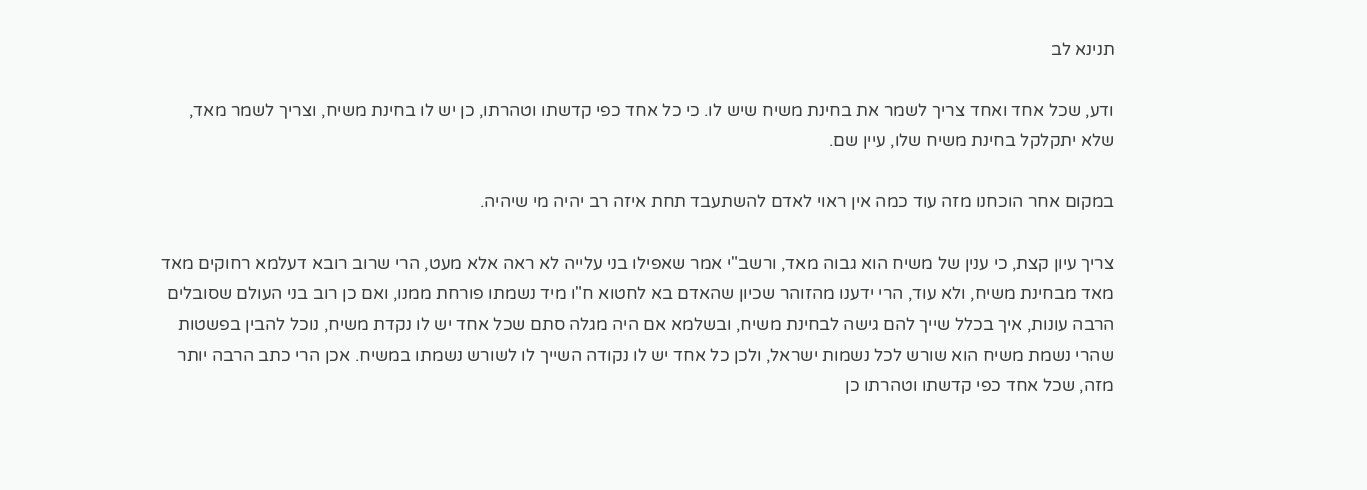תנינא לב

ודע, שכל אחד ואחד צריך לשמר את בחינת משיח שיש לו. כי כל אחד כפי קדשתו וטהרתו, כן יש לו בחינת משיח, וצריך לשמר מאד, שלא יתקלקל בחינת משיח שלו, עיין שם.

במקום אחר הוכחנו מזה עוד כמה אין ראוי לאדם להשתעבד תחת איזה רב יהיה מי שיהיה.

צריך עיון קצת, כי ענין של משיח הוא גבוה מאד, ורשב"י אמר שאפילו בני עלייה לא ראה אלא מעט, הרי שרוב רובא דעלמא רחוקים מאד מאד מבחינת משיח, ולא עוד, הרי ידענו מהזוהר שכיון שהאדם בא לחטוא ח"ו מיד נשמתו פורחת ממנו, ואם כן רוב בני העולם שסובלים הרבה עונות, איך בכלל שייך להם גישה לבחינת משיח, ובשלמא אם היה מגלה סתם שכל אחד יש לו נקדת משיח, נוכל להבין בפשטות שהרי נשמת משיח הוא שורש לכל נשמות ישראל, ולכן כל אחד יש לו נקודה השייך לו לשורש נשמתו במשיח. אכן הרי כתב הרבה יותר מזה, שכל אחד כפי קדשתו וטהרתו כן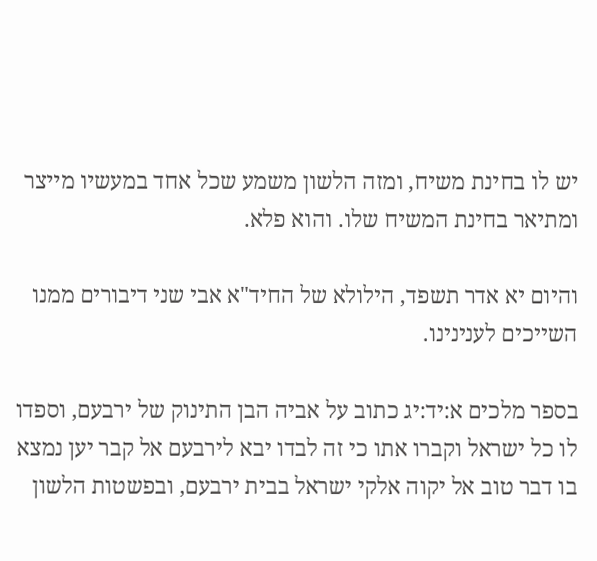יש לו בחינת משיח, ומזה הלשון משמע שכל אחד במעשיו מייצר ומתיאר בחינת המשיח שלו. והוא פלא.

והיום יא אדר תשפד, הילולא של החיד"א אבי שני דיבורים ממנו השייכים לענינינו.

בספר מלכים א:יד:יג כתוב על אביה הבן התינוק של ירבעם, וספדו לו כל ישראל וקברו אתו כי זה לבדו יבא לירבעם אל קבר יען נמצא בו דבר טוב אל יקוה אלקי ישראל בבית ירבעם, ובפשטות הלשון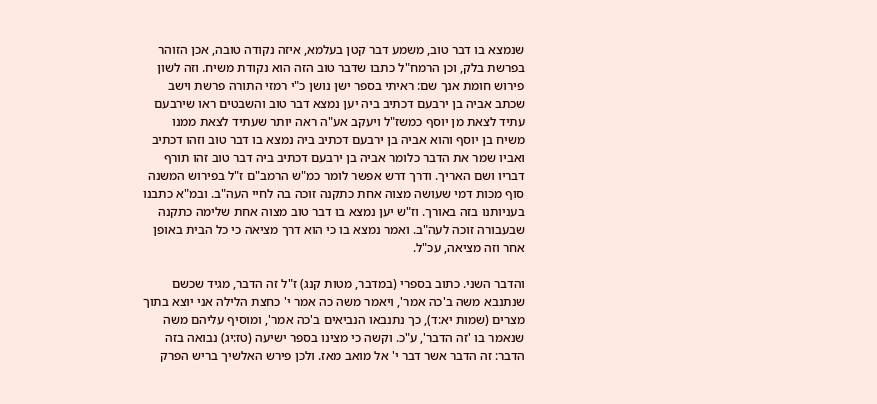שנמצא בו דבר טוב, משמע דבר קטן בעלמא, איזה נקודה טובה, אכן הזוהר בפרשת בלק, וכן הרמח"ל כתבו שדבר טוב הזה הוא נקודת משיח. וזה לשון פירוש חומת אנך שם: ראיתי בספר ישן נושן כ"י רמזי התורה פרשת וישב שכתב אביה בן ירבעם דכתיב ביה יען נמצא דבר טוב והשבטים ראו שירבעם עתיד לצאת מן יוסף כמשז"ל ויעקב אע"ה ראה יותר שעתיד לצאת ממנו משיח בן יוסף והוא אביה בן ירבעם דכתיב ביה נמצא בו דבר טוב וזהו דכתיב ואביו שמר את הדבר כלומר אביה בן ירבעם דכתיב ביה דבר טוב זהו תורף דבריו ושם האריך. ודרך דרש אפשר לומר כמ"ש הרמב"ם ז"ל בפירוש המשנה סוף מכות דמי שעושה מצוה אחת כתקנה זוכה בה לחיי העה"ב. ובמ"א כתבנו בעניותנו בזה באורך. וז"ש יען נמצא בו דבר טוב מצוה אחת שלימה כתקנה שבעבורה זוכה לעה"ב. ואמר נמצא בו כי הוא דרך מציאה כי כל הבית באופן אחר וזה מציאה, עכ"ל.

והדבר השני. כתוב בספרי (במדבר, מטות קנג) ז"ל זה הדבר, מגיד שכשם שנתנבא משה ב'כה אמר', ויאמר משה כה אמר י' כחצת הלילה אני יוצא בתוך מצרים (שמות יא:ד), כך נתנבאו הנביאים ב'כה אמר', ומוסיף עליהם משה שנאמר בו 'זה הדבר', ע"כ. וקשה כי מצינו בספר ישיעה (טז:יג) נבואה בזה הדבר: זה הדבר אשר דבר י' אל מואב מאז. ולכן פירש האלשיך בריש הפרק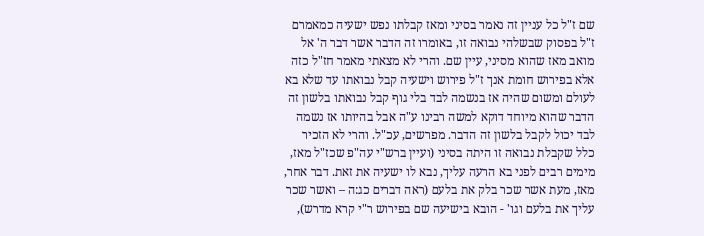שם ז"ל כל עניין זה נאמר בסיני ומאז קבלתו נפש ישעיה כמאמרם ז"ל בפסוק שבשלהי נבואה זו, באומרו זה הדבר אשר דבר ה' אל מואב מאז שהוא מסיני, עיין שם. והרי לא מצאתי מאמר חז"ל כזה אלא בפירוש חומת אנך ז"ל פירוש וישעיה קבל נבואתו עד שלא בא לעולם ומשום שהיה אז בנשמה לבד בלי גוף קבל נבואתו בלשון זה הדבר שהוא מיוחד דוקא למשה רבינו ע"ה אבל בהיותו אז נשמה לבד יכול לקבל בלשון זה הדבר. מפרשים, עכ"ל. והרי לא הזכיר כלל שקבלת נבואה זו היתה בסיני (ועיין ברש"י עה"פ שכז"ל מאז, מימים רבים לפני בא הרעה עליך, נבא לו ישעיה את זאת. דבר אחר, מאז, מעת אשר שכר בלק את בלעם (ראה דברים כג:ה – ואשר שכר עליך את בלעם וגו' - הובא בישיעה שם בפירוש ר"י קרא מדרש),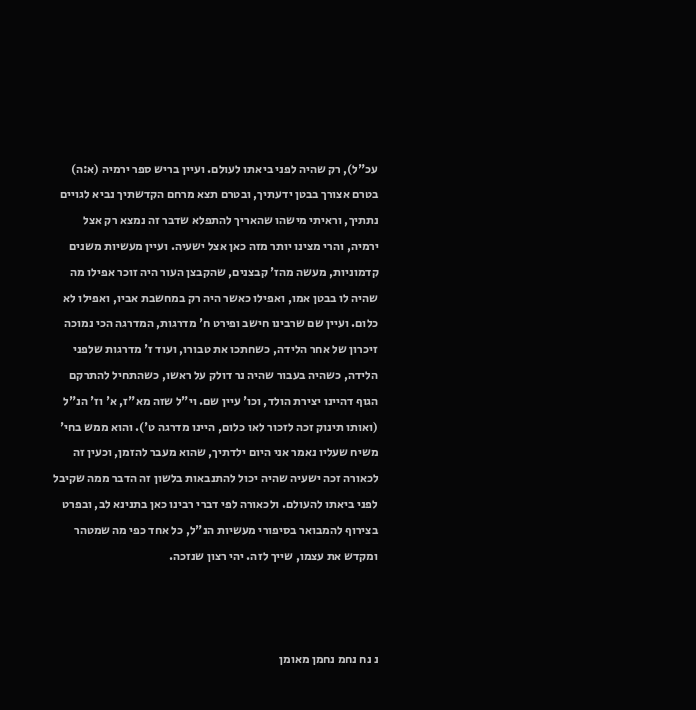עכ"ל), רק שהיה לפני ביאתו לעולם. ועיין בריש ספר ירמיה (א:ה) בטרם אצורך בבטן ידעתיך, ובטרם תצא מרחם הקדשתיך נביא לגויים נתתיך, וראיתי מישהו שהאריך להתפלא שדבר זה נמצא רק אצל ירמיה, והרי מצינו יותר מזה כאן אצל ישעיה. ועיין מעשיות משנים קדמוניות, מעשה מהז' קבצנים, שהקבצן העור היה זוכר אפילו מה שהיה לו בבטן אמו, ואפילו כאשר היה רק במחשבת אביו, ואפילו לא כלום. ועיין שם שרבינו חישב ופירט ח' מדרגות, המדרגה הכי נמוכה זיכרון של אחר הלידה, כשחתכו את טבורו, ועוד ז' מדרגות שלפני הלידה, כשהיה בעבור שהיה נר דולק על ראשו, כשהתחיל להתרקם הגוף דהיינו יצירת הולד, וכו' עיין שם. וי"ל שזה מא"ז, א' וז' הנ"ל (ואותו תינוק זכה לזכור לאו כלום, היינו מדרגה ט'). והוא ממש בחי' משיח שעליו נאמר אני היום ילדתיך, שהוא מעבר להזמן, וכעין זה לכאורה זכה ישעיה שהיה יכול להתנבאות בלשון זה הדבר ממה שקיבל לפני ביאתו להעולם. ולכאורה לפי דברי רבינו כאן בתנינא לב, ובפרט בצירוף להמבואר בסיפורי מעשיות הנ"ל, כל אחד כפי מה שמטהר ומקדש את עצמו, שייך לזה. יהי רצון שנזכה.



נ נח נחמ נחמן מאומן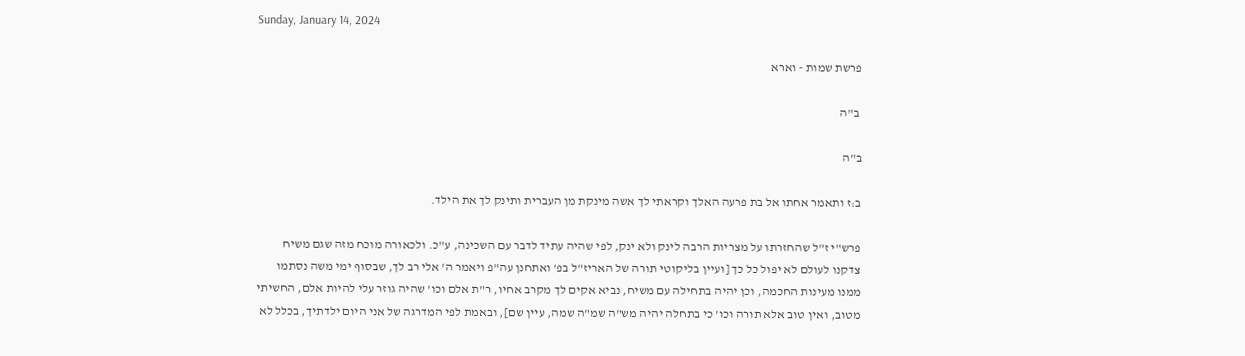Sunday, January 14, 2024

פרשת שמות - וארא

 ב"ה

ב"ה

ב:ז ותאמר אחתו אל בת פרעה האלך וקראתי לך אשה מינקת מן העברית ותינק לך את הילד.

פרש"י ז"ל שהחזרתו על מצריות הרבה לינק ולא ינק, לפי שהיה עתיד לדבר עם השכינה, ע"כ. ולכאורה מוכח מזה שגם משיח צדקנו לעולם לא יפול כל כך [ועיין בליקוטי תורה של האריז"ל בפ' ואתחנן עה"פ ויאמר ה' אלי רב לך, שבסוף ימי משה נסתמו ממנו מעינות החכמה, וכן יהיה בתחילה עם משיח, נביא אקים לך מקרב אחיו, ר"ת אלם וכו' שהיה גוזר עלי להיות אלם, החשיתי מטוב, ואין טוב אלא תורה וכו' כי בתחלה יהיה מש"ה שמ"ה שמה, עיין שם], ובאמת לפי המדרגה של אני היום ילדתיך, בכלל לא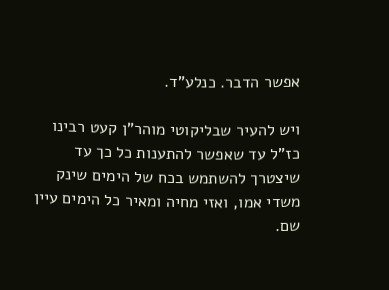אפשר הדבר. כנלע"ד.

ויש להעיר שבליקוטי מוהר"ן קעט רבינו כז"ל עד שאפשר להתענות כל כך עד שיצטרך להשתמש בכח של הימים שינק משדי אמו, ואזי מחיה ומאיר כל הימים עיין שם.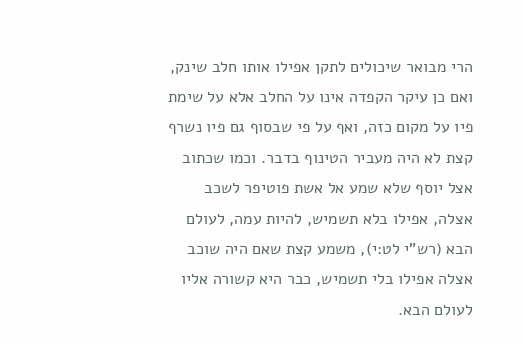הרי מבואר שיכולים לתקן אפילו אותו חלב שינק, ואם כן עיקר הקפדה אינו על החלב אלא על שימת פיו על מקום כזה, ואף על פי שבסוף גם פיו נשרף קצת לא היה מעביר הטינוף בדבר. וכמו שכתוב אצל יוסף שלא שמע אל אשת פוטיפר לשכב אצלה, אפילו בלא תשמיש, להיות עמה, לעולם הבא (רש"י לט:י), משמע קצת שאם היה שוכב אצלה אפילו בלי תשמיש, כבר היא קשורה אליו לעולם הבא.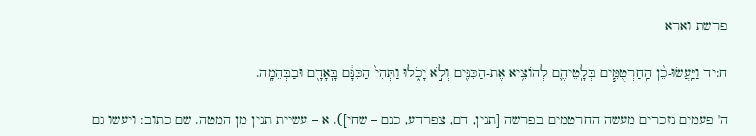פרשת וארא

ח:יד וַיַּֽעֲשׂוּ-כֵ֨ן הַֽחַרְטֻמִּ֧ים בְּלָֽטֵיהֶ֛ם לְהוֹצִ֥יא אֶת-הַכִּנִּ֖ים וְלֹ֣א יָכֹ֑לוּ וַתְּהִי֙ הַכִּנָּ֔ם בָּֽאָדָ֖ם וּבַבְּהֵמָֽה.

ה' פעמים נזכרים מעשה החרטמים בפרשה [תנין, דם, צפרדע, כנם – שחי]). א – עשיית תנין מן המטה. שם כתוב: ויעשו גם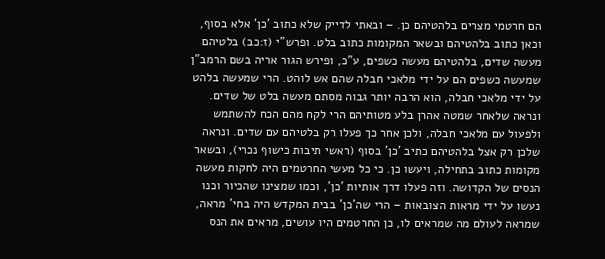הם חרטמי מצרים בלהטיהם כן. – ובאתי לדייק שלא כתוב 'כן' אלא בסוף, וכאן כתוב בלהטיהם ובשאר המקומות כתוב בלט. ופרש"י (ז:כב) בלטיהם מעשה שדים, בלהטיהם מעשה כשפים, ע"כ, ופירש הגור אריה בשם הרמב"ן שמעשה כשפים הם על ידי מלאכי חבלה שהם אש לוהט. הרי שמעשה בלהט על ידי מלאכי חבלה, הוא הרבה יותר גבוה מסתם מעשה בלט של שדים. ונראה שלאחר שמטה אהרן בלע מטותיהם הרי לקח מהם הכח להשתמש ולפעול עם מלאכי חבלה, ולכן אחר כך פעלו רק בלטיהם עם שדים. ונראה שלכן רק אצל בלהטיהם כתיב 'כן' בסוף (ראשי תיבות כישוף נכרי), ובשאר מקומות כתוב בתחילה, ויעשו כן. כי כל מעשי החרטמים היה לחקות מעשה הנסים של הקדושה. וזה פעלו דרך אותיות 'כן', וכמו שמצינו שהכיור וכנו נעשו על ידי מראות הצובאות – הרי שה'כן' בבית המקדש היה בחי' מראה, שמראה לעולם מה שמראים לו, כן החרטמים היו עושים, מראים את הנס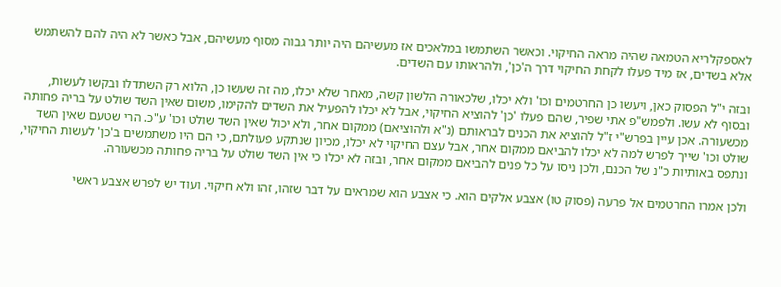לאספקלריא הטמאה שהיה מראה החיקוי. וכאשר השתמשו במלאכים אז מעשיהם היה יותר גבוה מסוף מעשיהם, אבל כאשר לא היה להם להשתמש אלא בשדים, אז מיד פעלו לקחת החיקוי דרך ה'כן', ולהראותו עם השדים.

ובזה י"ל הפסוק כאן, ויעשו כן החרטמים וכו' ולא יכלו, שלכאורה הלשון קשה, מאחר שלא יכלו, מה זה שעשו כן, הלוא רק השתדלו ובקשו לעשות, ובסוף לא עשו. ולפמש"פ אתי שפיר, שהם פעלו 'כן' להוציא החיקוי, אבל לא יכלו להפעיל את השדים להקימו, משום שאין השד שולט על בריה פחותה מכשעורה. אכן עיין בפרש"י ז"ל להוציא את הכנים לבראותם (נ"א ולהוציאם) ממקום אחר, ולא יכול שאין השד שולט וכו' ע"כ. הרי שטעם שאין השד שולט וכו' שייך לפרש למה לא יכלו להביאם ממקום אחר, אבל עצם החיקוי לא יכלו, מכיון שנתקע פעולתם, כי הם היו משתמשים ב'כן' לעשות החיקוי, ונתפס באותיות כ"נ של הכנם, ולכן ניסו על כל פנים להביאם ממקום אחר, ובזה לא יכלו כי אין השד שולט על בריה פחותה מכשעורה.

ולכן אמרו החרטמים אל פרעה (פסוק טו) אצבע אלקים הוא. כי אצבע הוא שמראים על דבר שזהו, זהו ולא חיקוי. ועוד יש לפרש אצבע ראשי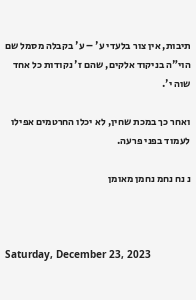תיבות, אין צור בלעדי ע' – ע' בקבלה מסמל שם הוי"ה בניקוד אלקים, שהם ז' נקודות כל אחד שוה י'.

ואחר כך במכת שחין, לא יכלו החרטמים אפילו לעמוד בפני פרעה.

נ נח נחמ נחמן מאומן



Saturday, December 23, 2023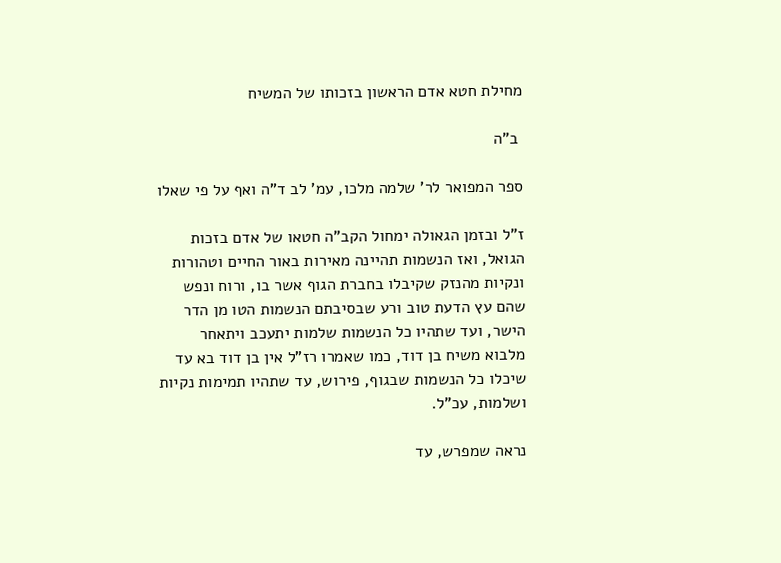מחילת חטא אדם הראשון בזכותו של המשיח

 ב"ה

ספר המפואר לר' שלמה מלכו, עמ' לב ד"ה ואף על פי שאלו

ז"ל ובזמן הגאולה ימחול הקב"ה חטאו של אדם בזכות הגואל, ואז הנשמות תהיינה מאירות באור החיים וטהורות ונקיות מהנזק שקיבלו בחברת הגוף אשר בו, ורוח ונפש שהם עץ הדעת טוב ורע שבסיבתם הנשמות הטו מן הדר הישר, ועד שתהיו כל הנשמות שלמות יתעכב ויתאחר מלבוא משיח בן דוד, כמו שאמרו רז"ל אין בן דוד בא עד שיכלו כל הנשמות שבגוף, פירוש, עד שתהיו תמימות נקיות ושלמות, עכ"ל.

נראה שמפרש, עד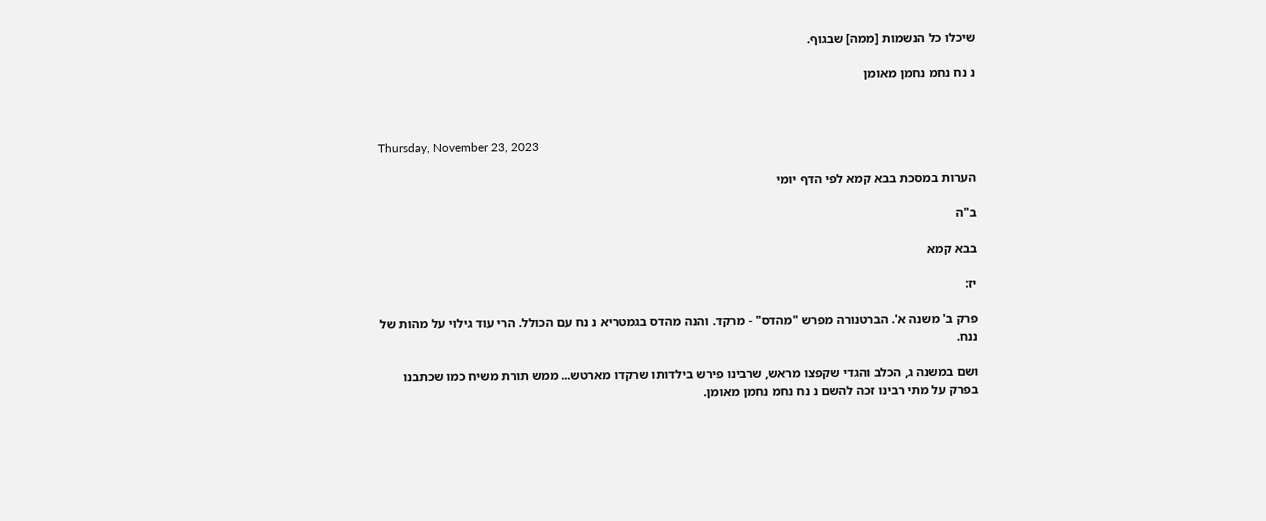שיכלו כל הנשמות [ממה] שבגוף.

נ נח נחמ נחמן מאומן



Thursday, November 23, 2023

הערות במסכת בבא קמא לפי הדף יומי

ב"ה

בבא קמא

יז:

פרק ב' משנה א'. הברטנורה מפרש "מהדס" - מרקד. והנה מהדס בגמטריא נ נח עם הכולל. הרי עוד גילוי על מהות של ננח.

ושם במשנה ג, הכלב והגדי שקפצו מראש, שרבינו פירש בילדותו שרקדו מארטש... ממש תורת משיח כמו שכתבנו בפרק על מתי רבינו זכה להשם נ נח נחמ נחמן מאומן.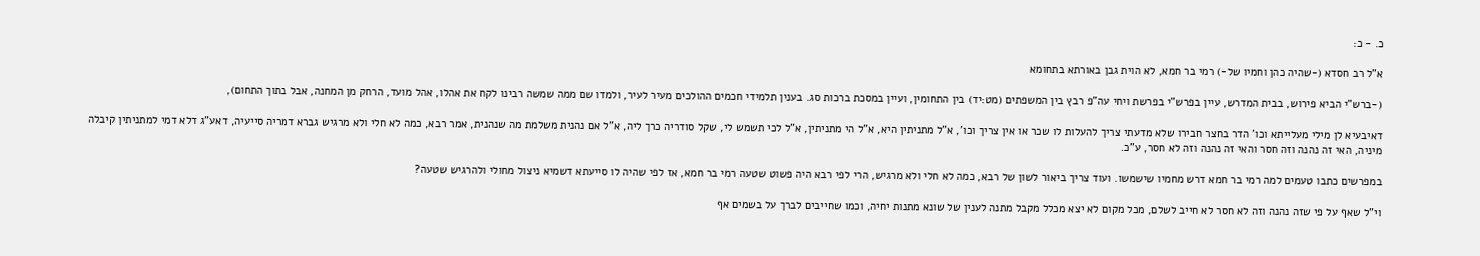כ. - כ:

א"ל רב חסדא (-שהיה כהן וחמיו של-) רמי בר חמא, לא הוית גבן באורתא בתחומא

(-ברש"י הביא פירוש, בבית המדרש, עיין בפרש"י בפרשת ויחי עה"פ רבץ בין המשפתים (מט:יד) בין התחומין, ועיין במסכת ברכות סג. בענין תלמידי חכמים ההולכים מעיר לעיר, ולמדו שם ממה שמשה רבינו לקח את אהלו, אהל מועד, הרחק מן המחנה, אבל בתוך התחום),

דאיבעיא לן מילי מעלייתא וכו' הדר בחצר חבירו שלא מדעתי צריך להעלות לו שכר או אין צריך וכו', א"ל מתניתין היא, א"ל הי מתניתין, א"ל לכי תשמש לי, שקל סודריה כרך ליה, א"ל אם נהנית משלמת מה שנהנית, אמר רבא, כמה לא חלי ולא מרגיש גברא דמריה סייעיה, דאע"ג דלא דמי למתניתין קיבלה מיניה, האי זה נהנה וזה חסר והאי זה נהנה וזה לא חסר, ע"כ.

במפרשים כתבו טעמים למה רמי בר חמא דרש מחמיו שישמשו. ועוד צריך ביאור לשון של רבא, כמה לא חלי ולא מרגיש, הרי לפי רבא היה פשוט שטעה רמי בר חמא, אז לפי שהיה לו סייעתא דשמיא ניצול מחולי ולהרגיש שטעה?

וי"ל שאף על פי שזה נהנה וזה לא חסר לא חייב לשלם, מכל מקום לא יצא מכלל מקבל מתנה לענין של שונא מתנות יחיה, וכמו שחייבים לברך על בשמים אף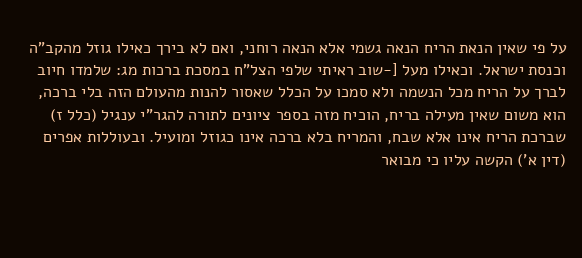על פי שאין הנאת הריח הנאה גשמי אלא הנאה רוחני, ואם לא בירך כאילו גוזל מהקב"ה וכנסת ישראל. וכאילו מעל [-שוב ראיתי שלפי הצל"ח במסכת ברכות מג: שלמדו חיוב לברך על הריח מכל הנשמה ולא סמכו על הכלל שאסור להנות מהעולם הזה בלי ברכה, הוא משום שאין מעילה בריח, הוכיח מזה בספר ציונים לתורה להגר"י ענגיל (כלל ז) שברכת הריח אינו אלא שבח, והמריח בלא ברכה אינו כגוזל ומועיל. ובעוללות אפרים (דין א') הקשה עליו כי מבואר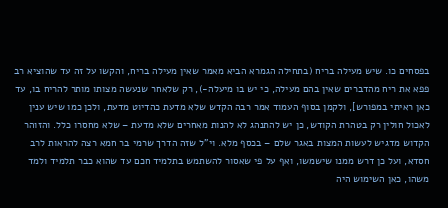בפסחים כו. שיש מעילה בריח (בתחילה הגמרא הביא מאמר שאין מעילה בריח, והקשו על זה עד שהוציא רב פפא את ריח מהדברים שאין בהם מעילה, כי יש בו מיעלה-), רק שלאחר שנעשה מצותו מותר להריח בו, עד כאן ראיתי במפורש], ולקמן בסוף העמוד אמר רבה הקדש שלא מדעת כהדיוט מדעת, ולכן כמו שיש ענין לאכול חולין רק בטהרת הקודש, כן יש להתנהג לא להנות מאחרים שלא מדעת – שלא מחסרו כלל. והזוהר הקדוש מדגיש לעשות המצות באגר שלם – בכסף מלא. וי"ל שזה הדרך שרמי בר חמא רצה להראות לרב חסדא, ועל כן דרש ממנו שישמשו, ואף על פי שאסור להשתמש בתלמיד חכם עד שהוא כבר תלמיד ולמד משהו, כאן השימוש היה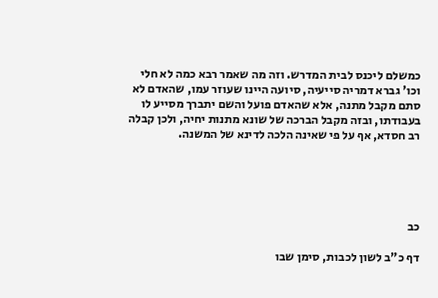כמשלם ליכנס לבית המדרש. וזה מה שאמר רבא כמה לא חלי וכו' גברא דמריה סייעיה, סיועה היינו שעוזר עמו, שהאדם לא סתם מקבל מתנה, אלא שהאדם פועל והשם יתברך מסייע לו בעבודתו, ובזה מקבל הברכה של שונא מתנות יחיה, ולכן קבלה רב חסדא, אף על פי שאינה הלכה לדינא של המשנה.





כב

דף כ"ב לשון לכבות, סימן שבו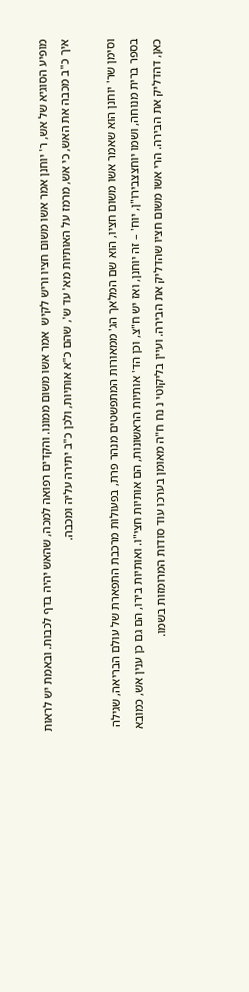מופיע הסוגיא של אש, ר' יוחנן אמר אשו משום חציו וריש לקיש  אמר אשו משום ממונו. והקדים רפואה למכה, שהאש יהיה בדף לכבות. ובאמת יש לראות איך כ"ב מכבה את האש, כי אש, מרמז על האותיות מא' עד ש', שהם כ"א אותיות, ולכן כ"ב יתירה עליה ומכבה.

וסימן שר' יוחנן הוא שאמר אשו משום חציו, הוא שם המלאך הג' ממאורות המתפשטים מנהר פרת, בפעולות מרכבת התפארת של עולם הבריאה, שגילה בספר ברית מנוחה, ושמו יוחצצבירו"ן, יוח' – זה יוחנן, ואז יש ח"צ, וכן הד' אותיות הראשונות, הם אותיות חצי"ו. ואותיות בירו, הם גם כן ענין אש, כמובא כאן, דהדליק את הבירה. הרי אשו משום חציו שהדליק את הבירה. ועיין בליקוטי נ נח ח"ה מאומן בערכו עוד סודות המרומזות בשמו.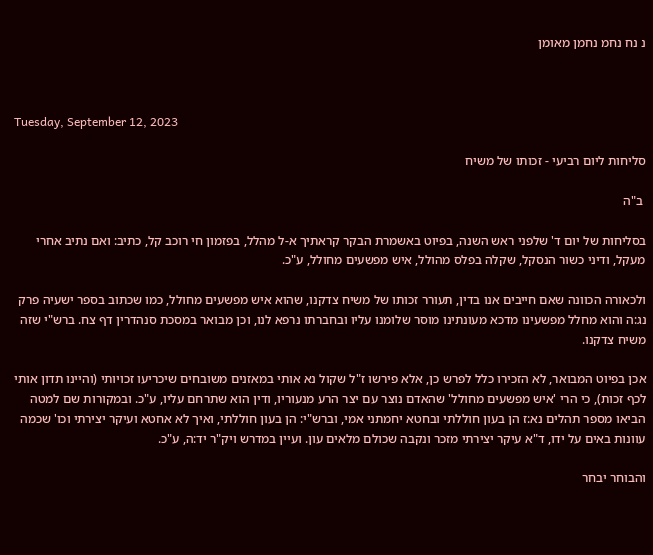נ נח נחמ נחמן מאומן



Tuesday, September 12, 2023

סליחות ליום רביעי - זכותו של משיח

 ב"ה

בסליחות של יום ד' שלפני ראש השנה, בפיוט באשמרת הבקר קראתיך א-ל מהלל, בפזמון חי רוכב קל, כתיב: ואם נתיב אחרי מעקל, ודיני כשור הנסקל, שקלה בפלס מהולל, איש מפשעים מחולל, ע"כ.

ולכאורה הכוונה שאם חייבים אנו בדין, תעורר זכותו של משיח צדקנו, שהוא איש מפשעים מחולל, כמו שכתוב בספר ישעיה פרק נג:ה והוא מחלל מפשעינו מדכא מעונתינו מוסר שלומנו עליו ובחברתו נרפא לנו, וכן מבואר במסכת סנהדרין דף צח. ברש"י שזה משיח צדקנו.

אכן בפיוט המבואר, לא הזכירו כלל לפרש כן, אלא פירשו ז"ל שקול נא אותי במאזנים משובחים שיכריעו זכויותי (והיינו תדון אותי לכף זכות), כי הרי 'איש מפשעים מחולל' שהאדם נוצר עם יצר הרע מנעוריו, ודין הוא שתרחם עליו, ע"כ. ובמקורות שם למטה הביאו מספר תהלים נא:ז הן בעון חוללתי ובחטא יחמתני אמי, וברש"י: הן בעון חוללתי, ואיך לא אחטא ועיקר יצירתי וכו' שכמה עוונות באים על ידו, ד"א עיקר יצירתי מזכר ונקבה שכולם מלאים עון. ועיין במדרש ויק"ר יד:ה, ע"כ.

והבוחר יבחר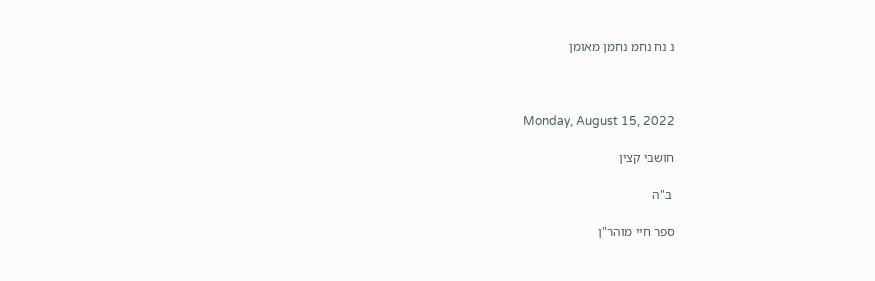נ נח נחמ נחמן מאומן



Monday, August 15, 2022

חושבי קצין

 ב"ה

ספר חיי מוהר"ן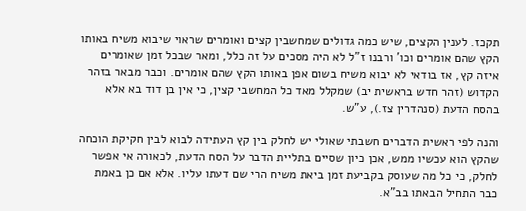תקכז. לענין הקצים, שיש כמה גדולים שמחשבין קצים ואומרים שראוי שיבוא משיח באותו הקץ שהם אומרים וכו' ורבנו ז"ל לא היה מסכים על זה כלל, ומאר שבכל זמן שאומרים איזה קץ, אז בודאי לא יבוא משיח בשום אפן באותו הקץ שהם אומרים. וכבר מבאר בזהר הקדוש (זהר חדש בראשית יב) שמקלל מאד כל המחשבי קצין, כי אין בן דוד בא אלא בהסח הדעת (סנהדרין צז.), ע"ש.

והנה לפי ראשית הדברים חשבתי שאולי יש לחלק בין קץ העתידה לבוא לבין חקיקת הוכחה שהקץ הוא עכשיו ממש, אכן כיון שסיים בתליית הדבר על הסח הדעת, לכאורה אי אפשר לחלק, כי כל מה שעוסק בקביעת זמן ביאת משיח הרי שם דעתו עליו. אלא אם כן באמת כבר התחיל הבאתו בב"א.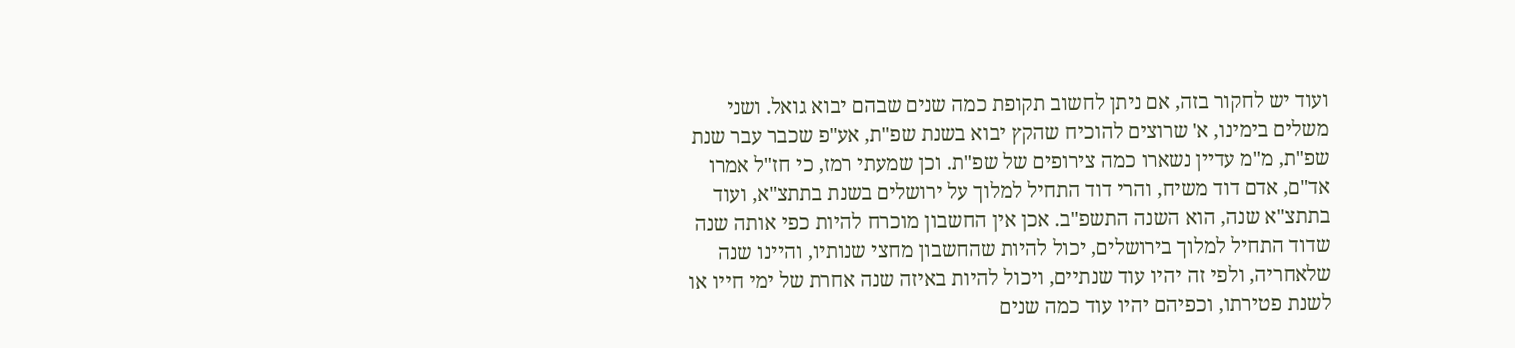ועוד יש לחקור בזה, אם ניתן לחשוב תקופת כמה שנים שבהם יבוא גואל. ושני משלים בימינו, א' שרוצים להוכיח שהקץ יבוא בשנת שפ"ת, אע"פ שכבר עבר שנת שפ"ת, מ"מ עדיין נשארו כמה צירופים של שפ"ת. וכן שמעתי רמז, כי חז"ל אמרו אד"ם, אדם דוד משיח, והרי דוד התחיל למלוך על ירושלים בשנת בתתצ"א, ועוד בתתצ"א שנה, הוא השנה התשפ"ב. אכן אין החשבון מוכרח להיות כפי אותה שנה שדוד התחיל למלוך בירושלים, יכול להיות שהחשבון מחצי שנותיו, והיינו שנה שלאחריה, ולפי זה יהיו עוד שנתיים, ויכול להיות באיזה שנה אחרת של ימי חייו או לשנת פטירתו, וכפיהם יהיו עוד כמה שנים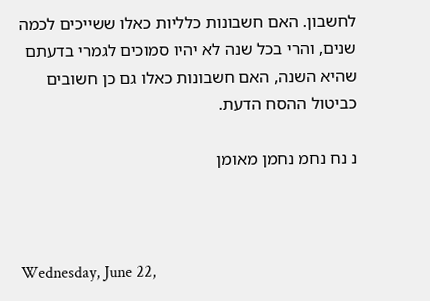לחשבון. האם חשבונות כלליות כאלו ששייכים לכמה שנים, והרי בכל שנה לא יהיו סמוכים לגמרי בדעתם שהיא השנה, האם חשבונות כאלו גם כן חשובים כביטול ההסח הדעת.

נ נח נחמ נחמן מאומן



Wednesday, June 22,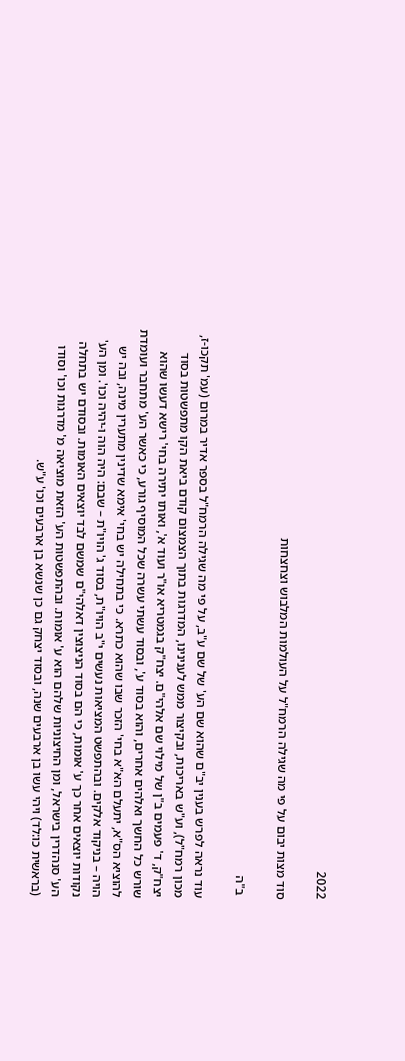2022

סוד מצות יבום על פי מה שגילה הרמח"ל על העולמות המלבוש וצחצחות

 ב"ה

עוד נראה לפרש בענין יב"ם שהוא שם הע' של שם ע"ב, על פי מה שגילה הרמח"ל בספר אדיר במרום (עמ' תקכו-ז, מכון רמח"ל), וע"ש באריכות, ובקיצור ממש לענינינו, המדרגות בתוך הצמצום קודם ביאת הקו מתפשטות בסוד יצח"ק, ד' פעמים ב"ן של מילוי שם אלהי"ם. יצח"ק בגמטריא או"ר ועוד א', ואותו יתירה בחי' רישא דעשו שהוא שורש כל החשך ואלהים אחרים, והוא בסוד ע', ובסוד עשתי עשרה שכל המוסיף גורע, כי כאשר הע' מתחבר ועומדת להוציא הס"א, יתעלם הא"א בחי' הזכר שבו שהוא כתרא. כי בתחילה יש בחי' אימא שדינין מתערין מינה, ובה יש הויה – בניקוד אלקים. ובהתפשט המציאות נעשים י"ב הויו"ת, בסוד ג' הויו"ת – שבם: היה הוה ו-יהיה וכו'. ומן הע' נקודות יוצאים אחר כך ע' אומות, כי הם בסוד הניצוצין דאלהי"ם שמשם לבד יוצאים האומות. ובסודם יש בתחלה הע' סנהדרין בישראל, ומן החיצוניות שלהם הוא ע' אומות. ובהתפשטות הע' הזאת מוציאה מ' מדרגות וכו' וסודו (בראשית כו:לד) ויהי עשו בן ארבעים שנה, ובסוד יצחק גם כן שנשא בן ארבעים וכו' ע"ש.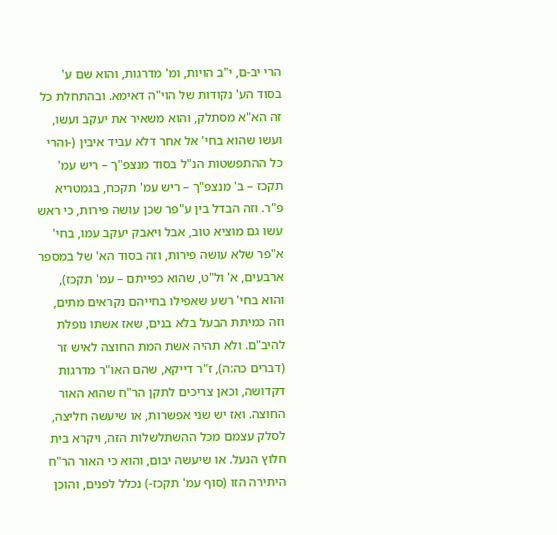הרי יב-ם, י"ב הויות, ומ' מדרגות, והוא שם ע' בסוד הע' נקודות של הוי"ה דאימא. ובהתחלת כל זה הא"א מסתלק, והוא משאיר את יעקב ועשו, ועשו שהוא בחי' אל אחר דלא עביד איבין (-והרי כל ההתפשטות הנ"ל בסוד מנצפ"ך – ריש עמ' תקכז – ב' מנצפ"ך – ריש עמ' תקכח, בגמטריא פ"ר. וזה הבדל בין ע"פר שכן עושה פירות, כי ראש עשו גם מוציא טוב, אבל ויאבק יעקב עמו, בחי' א"פר שלא עושה פירות, וזה בסוד הא' של במספר ארבעים, א' ול"ט, שהוא כפייתם – עמ' תקכז), והוא בחי' רשע שאפילו בחייהם נקראים מתים, וזה כמיתת הבעל בלא בנים, שאז אשתו נופלת להיב"ם. ולא תהיה אשת המת החוצה לאיש זר (דברים כה:ה), ז"ר דייקא, שהם האו"ר מדרגות דקדושה, וכאן צריכים לתקן הר"ח שהוא האור החוצה. ואז יש שני אפשרות, או שיעשה חליצה, לסלק עצמם מכל ההשתלשלות הזה, ויקרא בית חלוץ הנעל. או שיעשה יבום, והוא כי האור הר"ח היתירה הזו (סוף עמ' תקכז-) נכלל לפנים, והוכן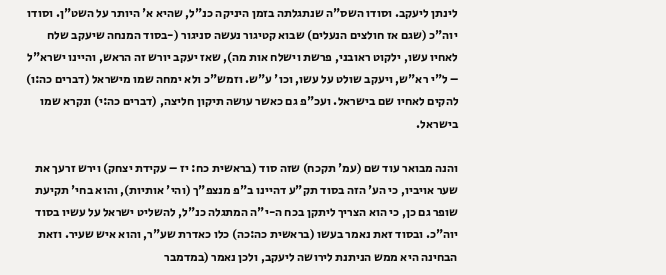לינתן ליעקב. וסודו השס"ה שנתגלתה בזמן היניקה כנ"ל, שהיא א' היותר על השט"ן. וסודו יוה"כ (שגם אז חולצים הנעלים) שבוא קטיגור נעשה סניגור (-בסוד המנחה שיעקב שלח לאחיו עשו, ילקוט ראובני, פרשת וישלח אות מה), שאז יעקב יורש זה הראש, והיינו ישרא"ל – ל"י רא"ש, ויעקב שולט על עשו, וכו' ע"ש. וזמש"כ ולא ימחה שמו מישראל (דברים כה:ו) להקים לאחיו שם בישראל. ועכ"פ גם כאשר עושה תיקון חליצה, (דברים כה:י) ונקרא שמו בישראל.

והנה מבואר עוד שם (עמ' תקכח) שזה סוד (בראשית כח: יז – עקידת יצחק) וירש זרעך את שער אויביו, כי הע' הזה בסוד תק"ע דהיינו ב"פ מנצפ"ך (והי' אותיות), והוא בחי' תקיעת שופר גם כן, כי הוא הצריך ליתקן בכח ה-י"ה המתגלה כנ"ל, להשליט ישראל על עשיו בסוד יוה"כ. ובסוד זאת נאמר בעשו (בראשית כה:כה) כלו כאדרת שע"ר, והוא איש שעיר. וזאת הבחינה היא ממש הניתנת לירושה ליעקב, ולכן נאמר (במדמבר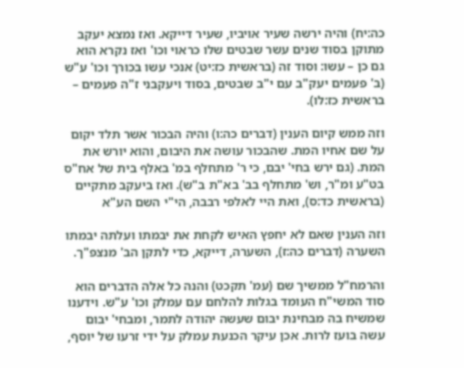כה:יח) והיה ירשה שעיר אויביו, שעיר דייקא. ואז נמצא יעקב מתוקן בסוד שנים עשר שבטים שלו כראוי וכו' ואז נקרא הוא גם כן – עשו: וסוד זה (בראשית כז:יט) אנכי עשו בכורך וכו' ע"ש (ב' פעמים יעק"ב עם י"ב שבטים, בסוד ויעקבני ז"ה פעמים – בראשית כז:לו).

וזה ממש קיום הענין (דברים כה:ו) והיה הבכור אשר תלד יקום על שם אחיו המת. שהבכור עושה את היבום, והוא יורש את המת. (גם ירש בחי' יבם, כי ר' מתחלף במ' באלף בית של אח"ס בט"ע ומ"ר, וש' מתחלף בב' בא"ת ב"ש). ואז ביעקב מתקיים (בראשית כד:ס), ואת היי לאלפי רבבה, הי"י השם הע"א

וזה הענין שאם לא יחפץ האיש לקחת את יבמתו ועלתה יבמתו השערה (דברים כה:ז), השערה, דייקא, כדי לתקן הב' מנצפ"ך.

והרמח"ל ממשיך שם (עמ' תקכט) והנה כל אלה הדברים הוא סוד המשי"ח העומד בגלות להלחם עם עמלק וכו' ע"ש. וידענו שמשיח בה מבחינת יבום שעשה יהודה לתמר, ומבחי' יבום עשה בועז לרות. אכן עיקר הכנעת עמלק על ידי זרעו של יוסף,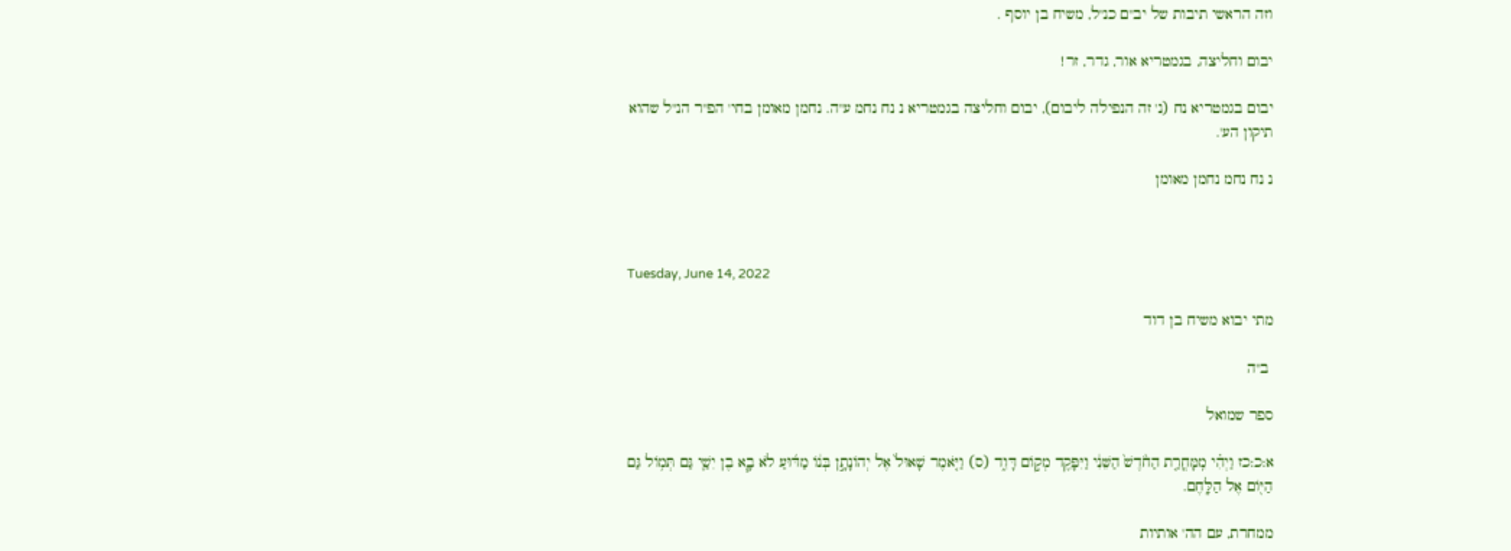וזה הראשי תיבות של יב"ם כנ"ל, משיח בן יוסף .

יבום וחליצה, בגמטריא אור, גדר, זר!

יבום בגמטריא נח (נ' זה הנפילה ליבום), יבום וחליצה בגמטריא נ נח נחמ ע"ה. נחמן מאומן בחי' הפ"ר הנ"ל שהוא תיקון הע'.

נ נח נחמ נחמן מאומן



Tuesday, June 14, 2022

מתי יבוא משיח בן דוד

 ב"ה

ספר שמואל

א:כ:כז וַיְהִ֗י מִֽמָּחֳרַ֤ת הַחֹ֙דֶשׁ֙ הַשֵּׁנִ֔י וַיִּפָּקֵ֖ד מְק֣וֹם דָּוִ֑ד (ס) וַיֹּ֤אמֶר שָׁאוּל֙ אֶל יְהוֹנָתָ֣ן בְּנ֔וֹ מַדּ֜וּעַ לֹא בָ֧א בֶן יִשַׁ֛י גַּם תְּמ֥וֹל גַּם הַיּ֖וֹם אֶל הַלָּֽחֶם.

ממחרת, עם הה' אותיות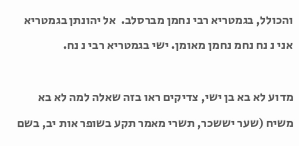והכולל, בגמטריא רבי נחמן מברסלב.  אל יהונתן בגמטריא אני נ נח נחמ נחמן מאומן. ישי בגמטריא רבי נ נח.

מדוע לא בא בן ישי, צדיקים ראו בזה שאלה למה לא בא משיח (שער יששכר, תשרי מאמר תקע בשופר אות יב, בשם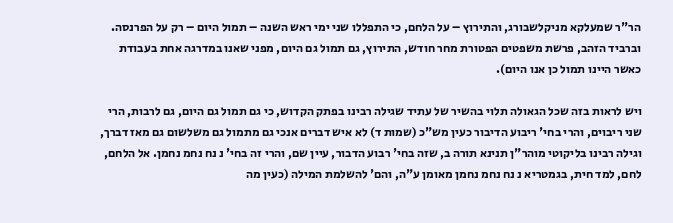הר"ר שמעלקא מניקלשבורג, והתירוץ – על הלחם, כי התפללו שני ימי ראש השנה – תמול היום – רק על הפרנסה. וברביד הזהב, פרשת משפטים הפטורת מחר חודש, התירוץ, גם תמול גם היום, מפני שאנו במדרגה אחת בעבודת כאשר היינו תמול כן אנו היום).

ויש לראות בזה שכל הגאולה תלוי בהשיר של עתיד שגילה רבינו בפתק הקדוש, כי גם תמול גם היום, גם לרבות, הרי שני ריבוים, והרי בחי' ריבוע הדיבור כעין מש"כ (שמות ד) לא איש דברים אנכי גם מתמול גם משלשום גם מאז דברך, וגילה רבינו בליקוטי מוהר"ן תנינא תורה ב, שזה בחי' רבוע הדבור, עיין שם, והרי זה בחי' נ נח נחמ נחמן. אל הלחם, לחם, למד חית, בגמטריא נ נח נחמ נחמן מאומן ע"ה, והם' להשלמת המילה (כעין מה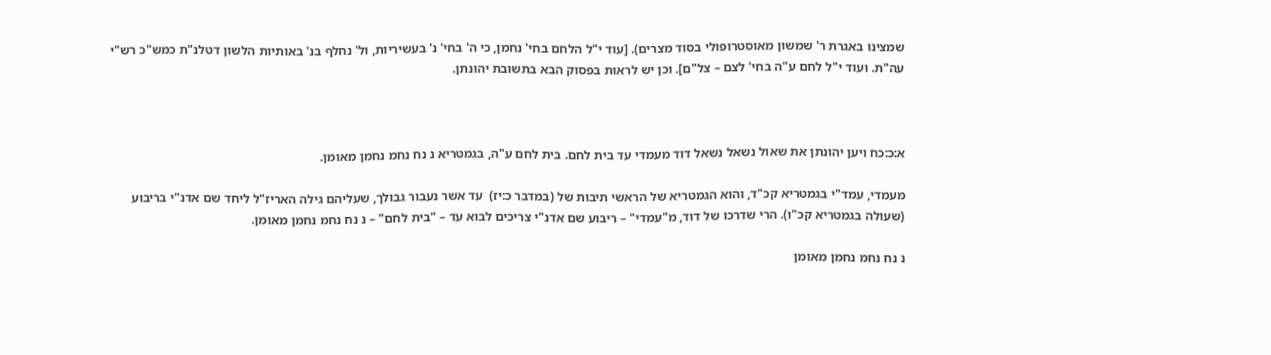שמצינו באגרת ר' שמשון מאוסטרופולי בסוד מצרים). [עוד י"ל הלחם בחי' נחמן, כי ה' בחי' נ' בעשיריות, ול' נחלף בנ' באותיות הלשון דטלנ"ת כמש"כ רש"י עה"ת. ועוד י"ל לחם ע"ה בחי' לצם – צל"ם]. וכן יש לראות בפסוק הבא בתשובת יהונתן.



א:כ:כח ויען יהונתן את שאול נשאל נשאל דוד מעמדי עד בית לחם. בית לחם ע"ה, בגמטריא נ נח נחמ נחמן מאומן.

מעמדי, עמד"י בגמטריא קכ"ד, והוא הגמטריא של הראשי תיבות של (במדבר כ:יז)  עד אשר נעבור גבולך, שעליהם גילה האריז"ל ליחד שם אדנ"י בריבוע (שעולה בגמטריא קכ"ו). הרי שדרכו של דוד, מ"עמדי" – ריבוע שם אדנ"י צריכים לבוא עד – "בית לחם" – נ נח נחמ נחמן מאומן.

נ נח נחמ נחמן מאומן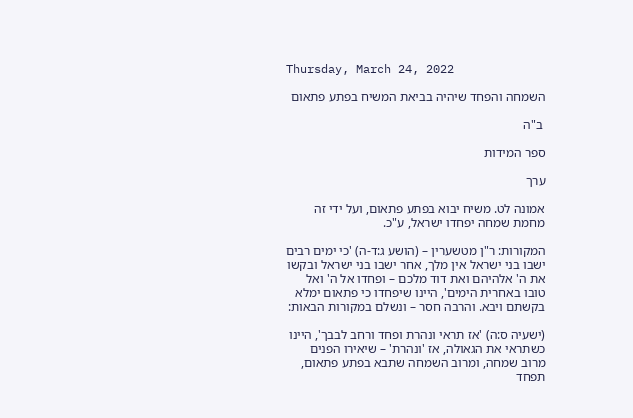Thursday, March 24, 2022

השמחה והפחד שיהיה בביאת המשיח בפתע פתאום

 ב"ה

ספר המידות

ערך

אמונה לט. משיח יבוא בפתע פתאום, ועל ידי זה מחמת שמחה יפחדו ישראל, ע"כ.

המקורות: ר"ן מטשערין – (הושע ג:ד-ה) 'כי ימים רבים ישבו בני ישראל אין מלך, אחר ישבו בני ישראל ובקשו את ה' אלהיהם ואת דוד מלכם – ופחדו אל ה' ואל טובו באחרית הימים', היינו שיפחדו כי פתאום ימלא בקשתם ויבא. והרבה חסר – ונשלם במקורות הבאות:

(ישעיה ס:ה) 'אז תראי ונהרת ופחד ורחב לבבך', היינו כשתראי את הגאולה, אז 'ונהרת' – שיאירו הפנים מרוב שמחה, ומרוב השמחה שתבא בפתע פתאום, תפחד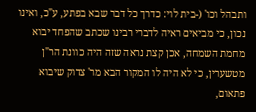ותבהל וכו' (-בית לוי: כדרך כל דבר שבא בפתע, ע"כ, ואינו נכון, כי מביאים ראיה לדברי רבינו שכתב שהפחד יבוא מחמת השמחה, אכן קצת נראה שזה היה כוונת הר"ן מטשערין, כי לא היה לו המקור הבא מר' צדוק שיבוא פתאום,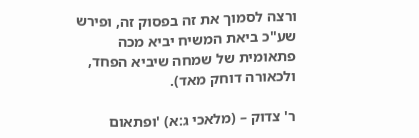ורצה לסמוך את זה בפסוק זה, ופירש שע"כ ביאת המשיח יביא מכה פתאומית של שמחה שיביא הפחד, ולכאורה דוחק מאד).

ר' צדוק – (מלאכי ג:א) 'ופתאום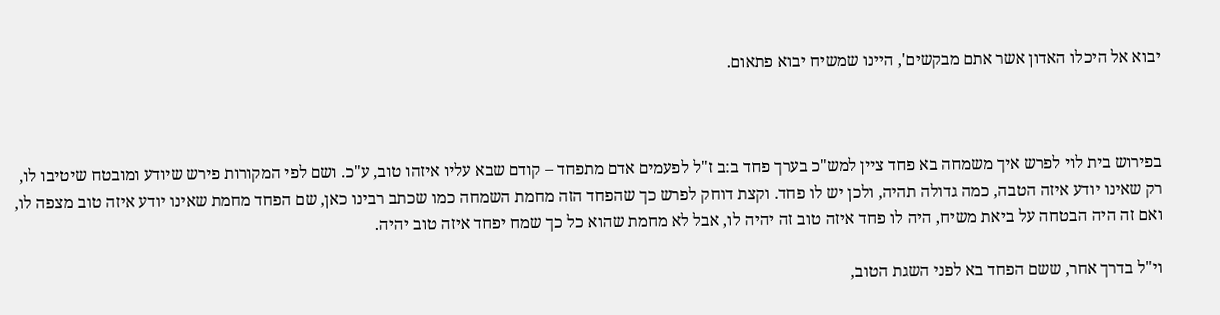יבוא אל היכלו האדון אשר אתם מבקשים', היינו שמשיח יבוא פתאום.



בפירוש בית לוי לפרש איך משמחה בא פחד ציין למש"כ בערך פחד ב:ב ז"ל לפעמים אדם מתפחד – קודם שבא עליו איזהו טוב, ע"כ. ושם לפי המקורות פירש שיודע ומובטח שיטיבו לו, רק שאינו יודע איזה הטבה, כמה גדולה תהיה, ולכן יש לו פחד. וקצת דוחק לפרש כך שהפחד הזה מחמת השמחה כמו שכתב רבינו כאן, שם הפחד מחמת שאינו יודע איזה טוב מצפה לו, ואם זה היה הבטחה על ביאת משיח, היה לו פחד איזה טוב זה יהיה לו, אבל לא מחמת שהוא כל כך שמח יפחד איזה טוב יהיה.

וי"ל בדרך אחר, ששם הפחד בא לפני השגת הטוב,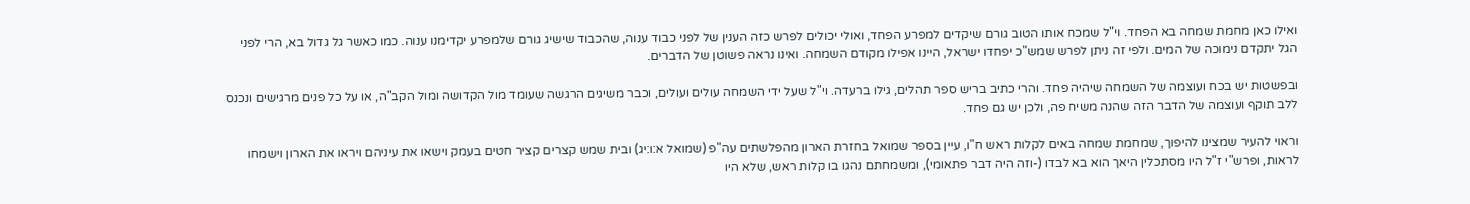ואילו כאן מחמת שמחה בא הפחד. וי"ל שמכח אותו הטוב גורם שיקדים למפרע הפחד, ואולי יכולים לפרש כזה הענין של לפני כבוד ענוה, שהכבוד שישיג גורם שלמפרע יקדימנו ענוה. כמו כאשר גל גדול בא, הרי לפני הגל יתקדם נימוכה של המים. ולפי זה ניתן לפרש שמש"כ יפחדו ישראל, היינו אפילו מקודם השמחה. ואינו נראה פשוטן של הדברים.

ובפשטות יש בכח ועוצמה של השמחה שיהיה פחד. והרי כתיב בריש ספר תהלים, גילו ברעדה. וי"ל שעל ידי השמחה עולים ועולים, וכבר משיגים הרגשה שעומד מול הקדושה ומול הקב"ה, או על כל פנים מרגישים ונכנס ללב תוקף ועוצמה של הדבר הזה שהנה משיח פה, ולכן יש גם פחד.

וראוי להעיר שמצינו להיפוך, שמחמת שמחה באים לקלות ראש ח"ו, עיין בספר שמואל בחזרת הארון מהפלשתים עה"פ (שמואל א:ו:יג) ובית שמש קצרים קציר חטים בעמק וישאו את עיניהם ויראו את הארון וישמחו לראות, ופרש"י ז"ל היו מסתכלין היאך הוא בא לבדו (-וזה היה דבר פתאומי), ומשמחתם נהגו בו קלות ראש, שלא היו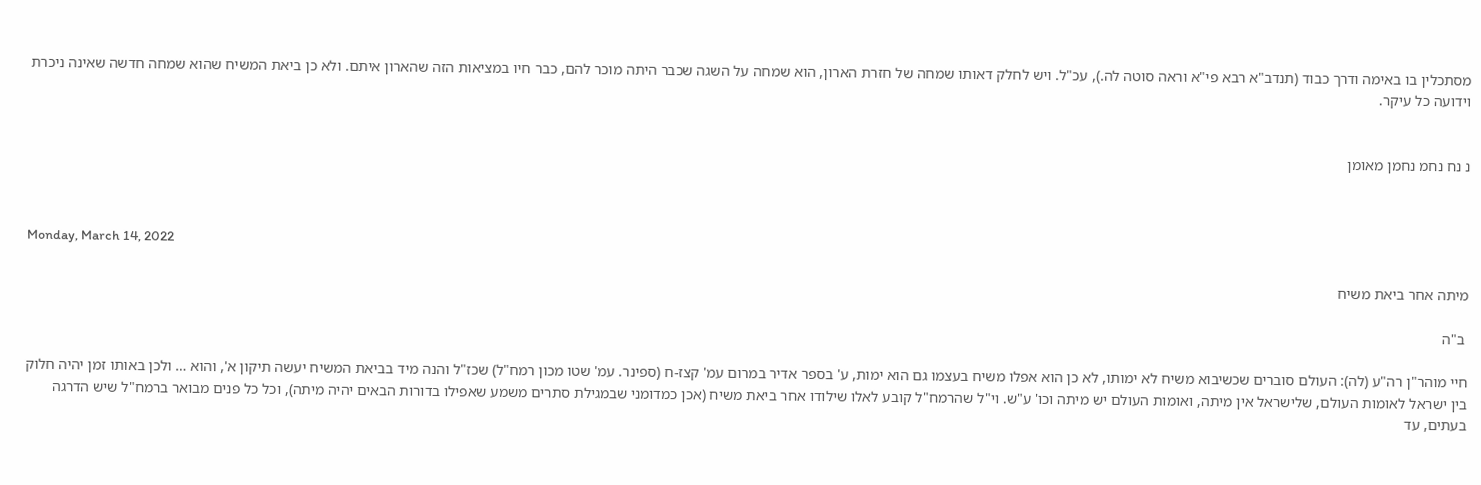מסתכלין בו באימה ודרך כבוד (תנדב"א רבא פי"א וראה סוטה לה.), עכ"ל. ויש לחלק דאותו שמחה של חזרת הארון, הוא שמחה על השגה שכבר היתה מוכר להם, כבר חיו במציאות הזה שהארון איתם. ולא כן ביאת המשיח שהוא שמחה חדשה שאינה ניכרת וידועה כל עיקר.


נ נח נחמ נחמן מאומן



Monday, March 14, 2022

מיתה אחר ביאת משיח

 ב"ה

חיי מוהר"ן רה"ע (לה): העולם סוברים שכשיבוא משיח לא ימותו, לא כן הוא אפלו משיח בעצמו גם הוא ימות, ע' בספר אדיר במרום עמ' קצז-ח (ספינר. עמ' שטו מכון רמח"ל) שכז"ל והנה מיד בביאת המשיח יעשה תיקון א', והוא … ולכן באותו זמן יהיה חלוק בין ישראל לאומות העולם, שלישראל אין מיתה, ואומות העולם יש מיתה וכו' ע"ש. וי"ל שהרמח"ל קובע לאלו שילודו אחר ביאת משיח (אכן כמדומני שבמגילת סתרים משמע שאפילו בדורות הבאים יהיה מיתה), וכל כל פנים מבואר ברמח"ל שיש הדרגה בעתים, עד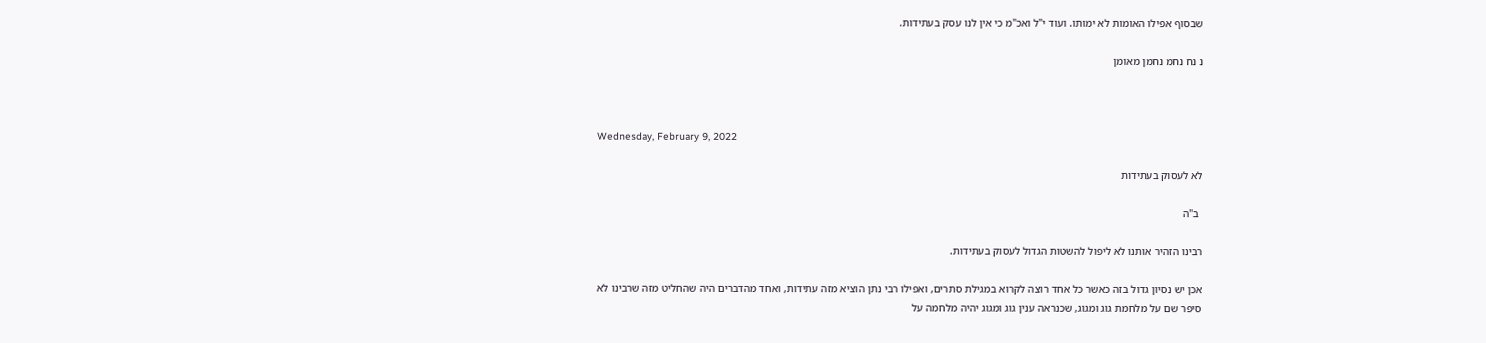שבסוף אפילו האומות לא ימותו. ועוד י"ל ואכ"מ כי אין לנו עסק בעתידות.

נ נח נחמ נחמן מאומן



Wednesday, February 9, 2022

לא לעסוק בעתידות

 ב"ה

רבינו הזהיר אותנו לא ליפול להשטות הגדול לעסוק בעתידות.

אכן יש נסיון גדול בזה כאשר כל אחד רוצה לקרוא במגילת סתרים, ואפילו רבי נתן הוציא מזה עתידות, ואחד מהדברים היה שהחליט מזה שרבינו לא סיפר שם על מלחמת גוג ומגוג, שכנראה ענין גוג ומגוג יהיה מלחמה על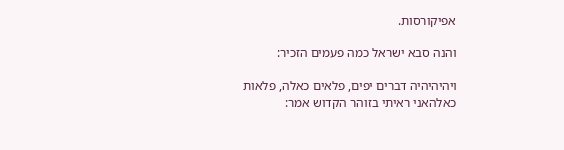אפיקורסות.

והנה סבא ישראל כמה פעמים הזכיר:

ויהיהיהיה דברים יפים, פלאים כאלה, פלאות כאלהאני ראיתי בזוהר הקדוש אמר: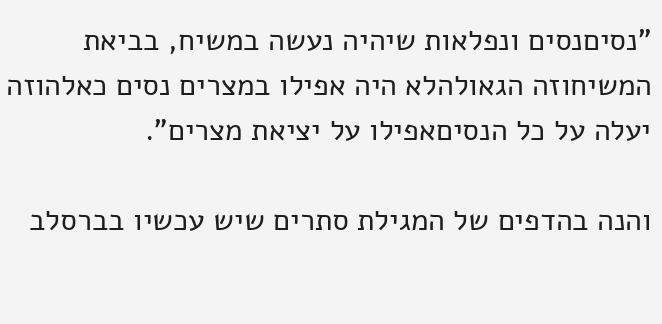"נסיםנסים ונפלאות שיהיה נעשה במשיח, בביאת המשיחוזה הגאולהלא היה אפילו במצרים נסים כאלהוזה יעלה על כל הנסיםאפילו על יציאת מצרים".

והנה בהדפים של המגילת סתרים שיש עכשיו בברסלב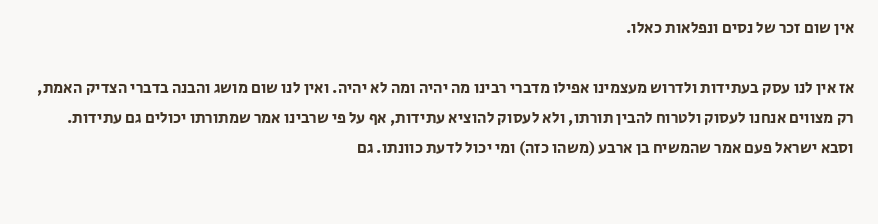אין שום זכר של נסים ונפלאות כאלו.

אז אין לנו עסק בעתידות ולדרוש מעצמינו אפילו מדברי רבינו מה יהיה ומה לא יהיה. ואין לנו שום מושג והבנה בדברי הצדיק האמת, רק מצווים אנחנו לעסוק ולטרוח להבין תורתו, ולא לעסוק להוציא עתידות, אף על פי שרבינו אמר שמתורתו יכולים גם עתידות. וסבא ישראל פעם אמר שהמשיח בן ארבע (משהו כזה) ומי יכול לדעת כוונתו. גם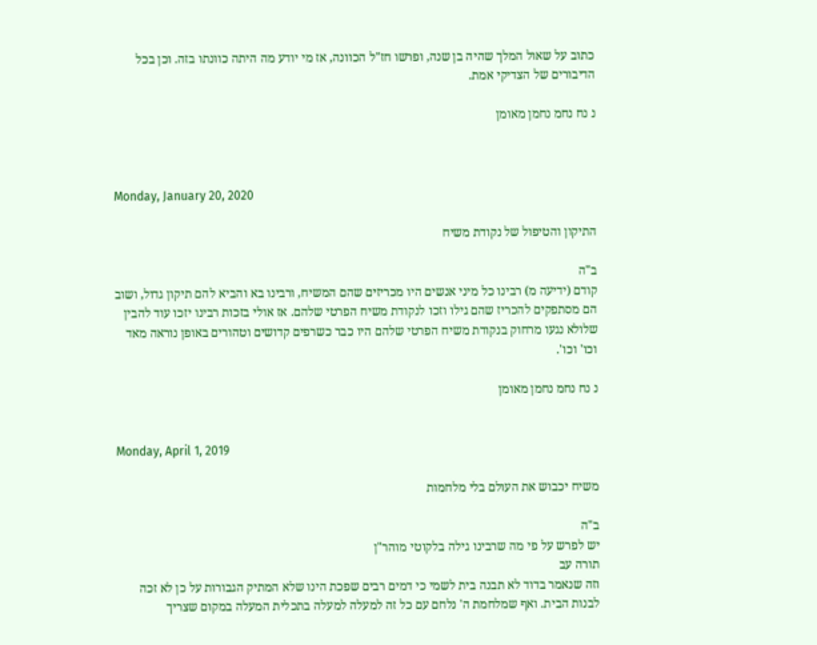כתוב על שאול המלך שהיה בן שנה, ופרשו חז"ל הכוונה, אז מי יודע מה היתה כוונתו בזה. וכן בכל הדיבורים של הצדיקי אמת.

נ נח נחמ נחמן מאומן



Monday, January 20, 2020

התיקון והטיפול של נקודת משיח

ב"ה
קודם (ידיעה מ) רבינו כל מיני אנשים היו מכריזים שהם המשיח, ורבינו בא והביא להם תיקון גדול, ושוב הם מסתפקים להכריז שהם גילו וזכו לנקודת משיח הפרטי שלהם. אז אולי בזכות רבינו יזכו עוד להבין שלולא נגעו מרחוק בנקודת משיח הפרטי שלהם היו כבר כשרפים קדושים וטהורים באופן נוראה מאד וכו' וכו'.

נ נח נחמ נחמן מאומן


Monday, April 1, 2019

משיח יכבוש את העולם בלי מלחמות

ב"ה
יש לפרש על פי מה שרבינו גילה בלקוטי מוהר"ן
תורה עב
וזה שנאמר בדוד לא תבנה בית לשמי כי דמים רבים שפכת הינו שלא המתיק הגבורות על כן לא זכה לבנות הבית. ואף שמלחמת ה' נלחם עם כל זה למעלה למעלה בתכלית המעלה במקום שצריך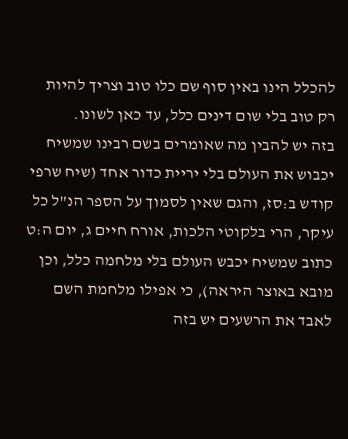להכלל הינו באין סוף שם כלו טוב וצריך להיות רק טוב בלי שום דינים כלל, עד כאן לשונו.
בזה יש להבין מה שאומרים בשם רבינו שמשיח יכבוש את העולם בלי יריית כדור אחד (שיח שרפי קודש ב:סז, והגם שאין לסמוך על הספר הנ"ל כל עיקר, הרי בלקוטי הלכות, אורח חיים ג, יום ה:ט כתוב שמשיח יכבש העולם בלי מלחמה כלל, וכן מובא באוצר היראה), כי אפילו מלחמת השם לאבד את הרשעים יש בזה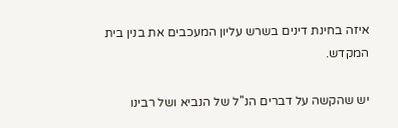איזה בחינת דינים בשרש עליון המעכבים את בנין בית המקדש.

יש שהקשה על דברים הנ''ל של הנביא ושל רבינו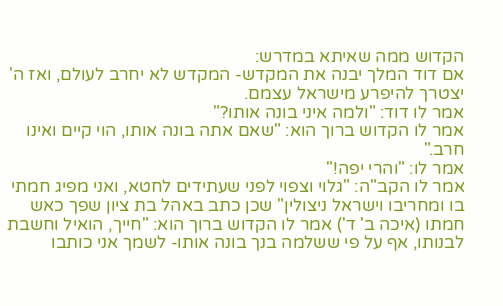הקדוש ממה שאיתא במדרש:
אם דוד המלך יבנה את המקדש- המקדש לא יחרב לעולם, ואז ה' יצטרך להיפרע מישראל עצמם.
אמר לו דוד: "ולמה איני בונה אותו?"
אמר לו הקדוש ברוך הוא: "שאם אתה בונה אותו, הוי קיים ואינו חרב."
אמר לו: "והרי יפה!"
אמר לו הקב"ה: "גלוי וצפוי לפני שעתידים לחטא, ואני מפיג חמתי בו ומחריבו וישראל ניצולין" שכן כתב באהל בת ציון שפך כאש חמתו (איכה ב' ד') אמר לו הקדוש ברוך הוא: "חייך, הואיל וחשבת לבנותו, אף על פי ששלמה בנך בונה אותו- לשמך אני כותבו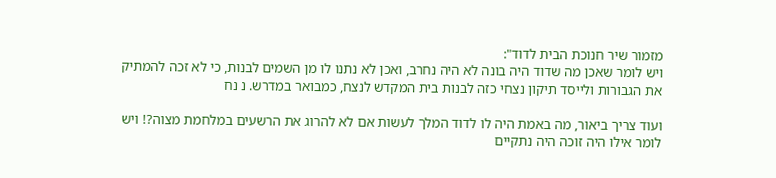מזמור שיר חנוכת הבית לדוד":
ויש לומר שאכן מה שדוד היה בונה לא היה נחרב, ואכן לא נתנו לו מן השמים לבנות, כי לא זכה להמתיק את הגבורות ולייסד תיקון נצחי כזה לבנות בית המקדש לנצח, כמבואר במדרש. נ נח

ועוד צריך ביאור, מה באמת היה לו לדוד המלך לעשות אם לא להרוג את הרשעים במלחמת מצוה?! ויש לומר אילו היה זוכה היה נתקיים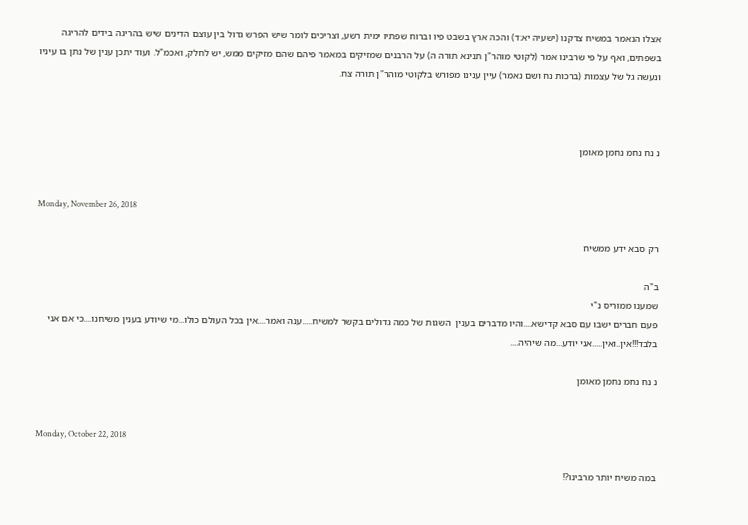אצלו הנאמר במשיח צדקנו (ישעיה יא:ד) והכה ארץ בשבט פיו וברוח שפתיו ימית רשע, וצריכים לומר שיש הפרש גדול בין עוצם הדינים שיש בהריגה בידים להריגה בשפתים, ואף על פי שרבינו אמר (לקוטי מוהר"ן תנינא תורה ה) על הרבנים שמזיקים במאמר פיהם שהם מזיקים ממש, יש לחלק, ואכמ"ל. ועוד יתכן ענין של נתן בו עיניו ונעשה גל של עצמות (ברכות נח ושם נאמר) עיין ענינו מפורש בלקוטי מוהר"ן תורה צח.



נ נח נחמ נחמן מאומן


Monday, November 26, 2018

רק סבא ידע ממשיח

ב"ה
שמענו ממוריס נ"י
פעם חברים ישבו עם סבא קדישא....והיו מדברים בענין  השגות של כמה גדולים בקשר למשיח.....ענה ואמר....אין בכל העולם כולו...מי שיודע בענין משיחנו....כי אם אני בלבד!!!אין..ואין.....אני יודע...מה שיהיה....

נ נח נחמ נחמן מאומן


Monday, October 22, 2018

במה משיח יותר מרבינו?!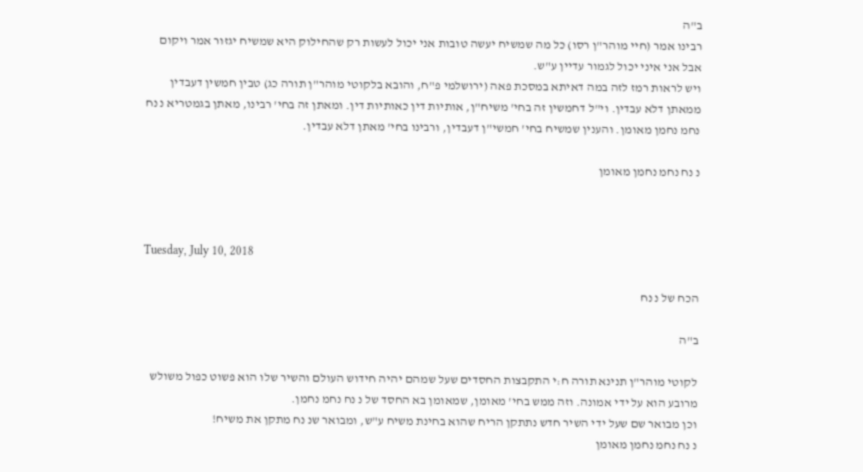ב"ה
רבינו אמר (חיי מוהר"ן רסו) כל מה שמשיח יעשה טובות אני יכול לעשות רק שהחילוק היא שמשיח יגזור אמר ויקום אבל אני איני יכול לגמור עדיין ע"ש.
ויש לראות רמז לזה במה דאיתא במסכת פאה (ירושלמי פ"ח, והובא בלקוטי מוהר"ן תורה כג) טבין חמשין דעבדין ממאתן דלא עבדין. וי"ל דחמשין זה בחי' משיח"ן, אותיות דין כאותיות דין. ומאתן זה בחי' רבינו, מאתן בגמטריא נ נח נחמ נחמן מאומן. והענין שמשיח בחי' חמשי"ן דעבדין, ורבינו בחי' מאתן דלא עבדין.

נ נח נחמ נחמן מאומן



Tuesday, July 10, 2018

הכח של נ נח

ב"ה

לקוטי מוהר"ן תנינא תורה ח:י התקבצות החסדים שעל שמהם יהיה חידוש העולם והשיר שלו הוא פשוט כפול משולש מרובע הוא על ידי אמונה. וזה ממש בחי' מאומן, שמאומן בא החסד של נ נח נחמ נחמן.
וכן מבואר שם שעל ידי השיר חדש נתתקן הריח שהוא בחינת משיח ע"ש, ומבואר שנ נח מתקן את משיח!
נ נח נחמ נחמן מאומן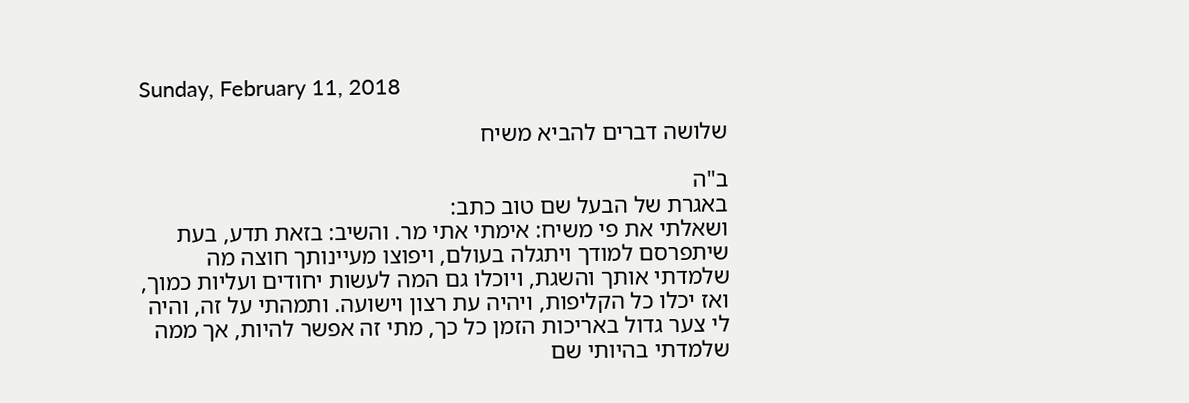Sunday, February 11, 2018

שלושה דברים להביא משיח

ב"ה
באגרת של הבעל שם טוב כתב:
ושאלתי את פי משיח: אימתי אתי מר. והשיב: בזאת תדע, בעת שיתפרסם למודך ויתגלה בעולם, ויפוצו מעיינותך חוצה מה שלמדתי אותך והשגת, ויוכלו גם המה לעשות יחודים ועליות כמוך, ואז יכלו כל הקליפות, ויהיה עת רצון וישועה. ותמהתי על זה, והיה לי צער גדול באריכות הזמן כל כך, מתי זה אפשר להיות, אך ממה שלמדתי בהיותי שם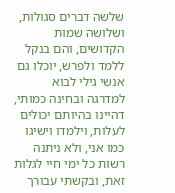שלשה דברים סגולות, ושלושה שמות הקדושים, והם בנקל ללמד ולפרש, יוכלו גם אנשי גילי לבוא למדרגה ובחינה כמותי, דהיינו בהיותם יכולים לעלות, וילמדו וישיגו כמו אני, ולא ניתנה רשות כל ימי חיי לגלות זאת, ובקשתי עבורך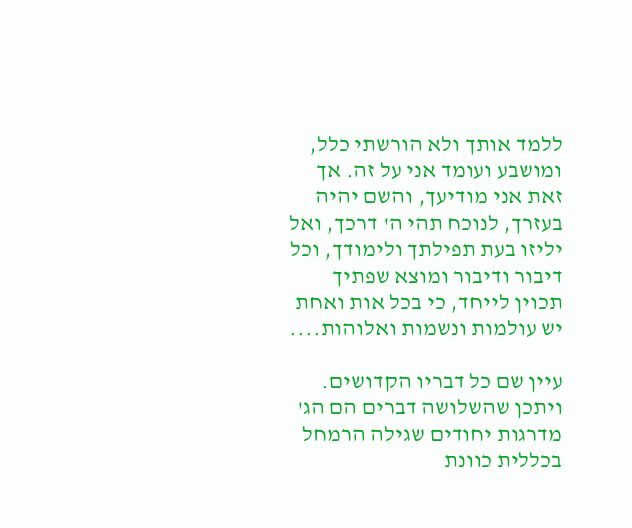ללמד אותך ולא הורשתי כלל, ומושבע ועומד אני על זה. אך זאת אני מודיעך, והשם יהיה בעזרך, לנוכח תהי ה' דרכך, ואל יליזו בעת תפילתך ולימודך, וכל דיבור ודיבור ומוצא שפתיך תכוין לייחד, כי בכל אות ואחת יש עולמות ונשמות ואלוהות....

עיין שם כל דבריו הקדושים.
ויתכן שהשלושה דברים הם הג' מדרגות יחודים שגילה הרמחל בכללית כוונת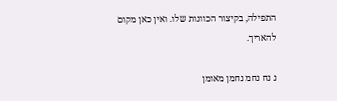התפילה, בקיצור הכוונות שלו. ואין כאן מקום להאריך.

נ נח נחמ נחמן מאומן